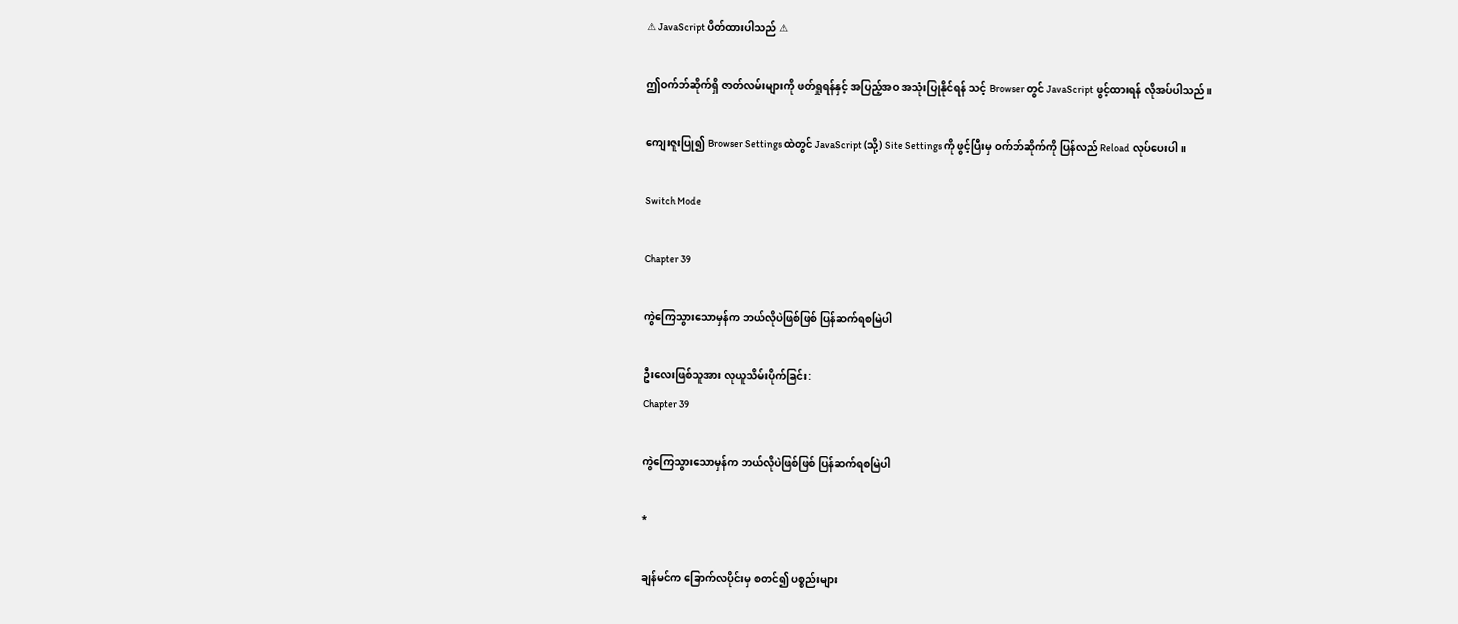⚠ JavaScript ပိတ်ထားပါသည် ⚠

ဤဝက်ဘ်ဆိုက်ရှိ ဇာတ်လမ်းများကို ဖတ်ရှုရန်နှင့် အပြည့်အဝ အသုံးပြုနိုင်ရန် သင့် Browser တွင် JavaScript ဖွင့်ထားရန် လိုအပ်ပါသည်။

ကျေးဇူးပြု၍ Browser Settings ထဲတွင် JavaScript (သို့) Site Settings ကို ဖွင့်ပြီးမှ ဝက်ဘ်ဆိုက်ကို ပြန်လည် Reload လုပ်ပေးပါ။

Switch Mode

Chapter 39

ကွဲကြေသွားသောမှန်က ဘယ်လိုပဲဖြစ်ဖြစ် ပြန်ဆက်ရစမြဲပါ

ဦးလေးဖြစ်သူအား လုယူသိမ်းပိုက်ခြင်း:
Chapter 39

ကွဲကြေသွားသောမှန်က ဘယ်လိုပဲဖြစ်ဖြစ် ပြန်ဆက်ရစမြဲပါ

*

ချန်မင်က ခြောက်လပိုင်းမှ စတင်၍ ပစ္စည်းများ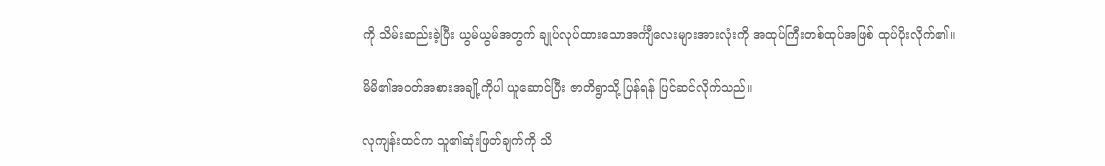ကို သိမ်းဆည်းခဲ့ပြီး ယွမ်ယွမ်အတွက် ချုပ်လုပ်ထားသောအင်္ကျီလေးများအားလုံးကို အထုပ်ကြီးတစ်ထုပ်အဖြစ် ထုပ်ပိုးလိုက်၏။

မိမိ၏အဝတ်အစားအချို့ကိုပါ ယူဆောင်ပြီး ဇာတိရွာသို့ ပြန်ရန် ပြင်ဆင်လိုက်သည်။

လုကျန်းထင်က သူ၏ဆုံးဖြတ်ချက်ကို သိ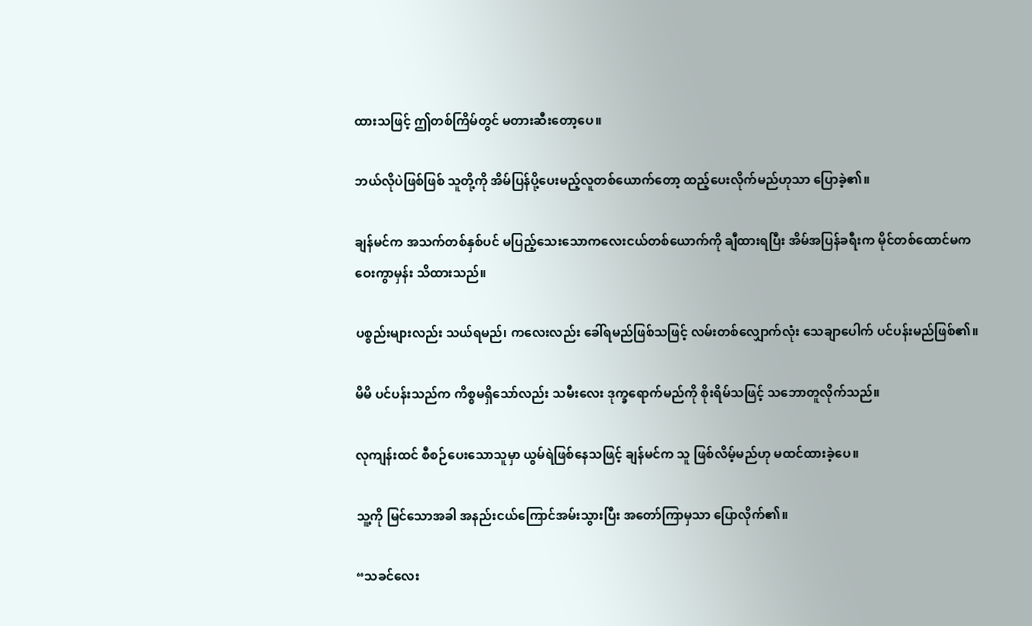ထားသဖြင့် ဤတစ်ကြိမ်တွင် မတားဆီးတော့ပေ။

ဘယ်လိုပဲဖြစ်ဖြစ် သူတို့ကို အိမ်ပြန်ပို့ပေးမည့်လူတစ်ယောက်တော့ ထည့်ပေးလိုက်မည်ဟုသာ ပြောခဲ့၏။

ချန်မင်က အသက်တစ်နှစ်ပင် မပြည့်သေးသောကလေးငယ်တစ်ယောက်ကို ချီထားရပြီး အိမ်အပြန်ခရီးက မိုင်တစ်ထောင်မက ဝေးကွာမှန်း သိထားသည်။

ပစ္စည်းများလည်း သယ်ရမည်၊ ကလေးလည်း ခေါ်ရမည်ဖြစ်သဖြင့် လမ်းတစ်လျှောက်လုံး သေချာပေါက် ပင်ပန်းမည်ဖြစ်၏။

မိမိ ပင်ပန်းသည်က ကိစ္စမရှိသော်လည်း သမီးလေး ဒုက္ခရောက်မည်ကို စိုးရိမ်သဖြင့် သဘောတူလိုက်သည်။

လုကျန်းထင် စီစဉ်ပေးသောသူမှာ ယွမ်ရဲဖြစ်နေသဖြင့် ချန်မင်က သူ ဖြစ်လိမ့်မည်ဟု မထင်ထားခဲ့ပေ။

သူ့ကို မြင်သောအခါ အနည်းငယ်ကြောင်အမ်းသွားပြီး အတော်ကြာမှသာ ပြောလိုက်၏။

“သခင်လေး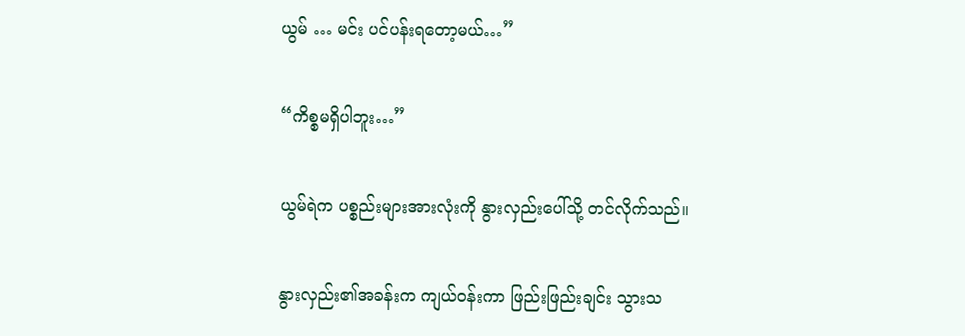ယွမ် … မင်း ပင်ပန်းရတော့မယ်…”

“ကိစ္စမရှိပါဘူး…”

ယွမ်ရဲက ပစ္စည်းများအားလုံးကို နွားလှည်းပေါ်သို့ တင်လိုက်သည်။

နွားလှည်း၏အခန်းက ကျယ်ဝန်းကာ ဖြည်းဖြည်းချင်း သွားသ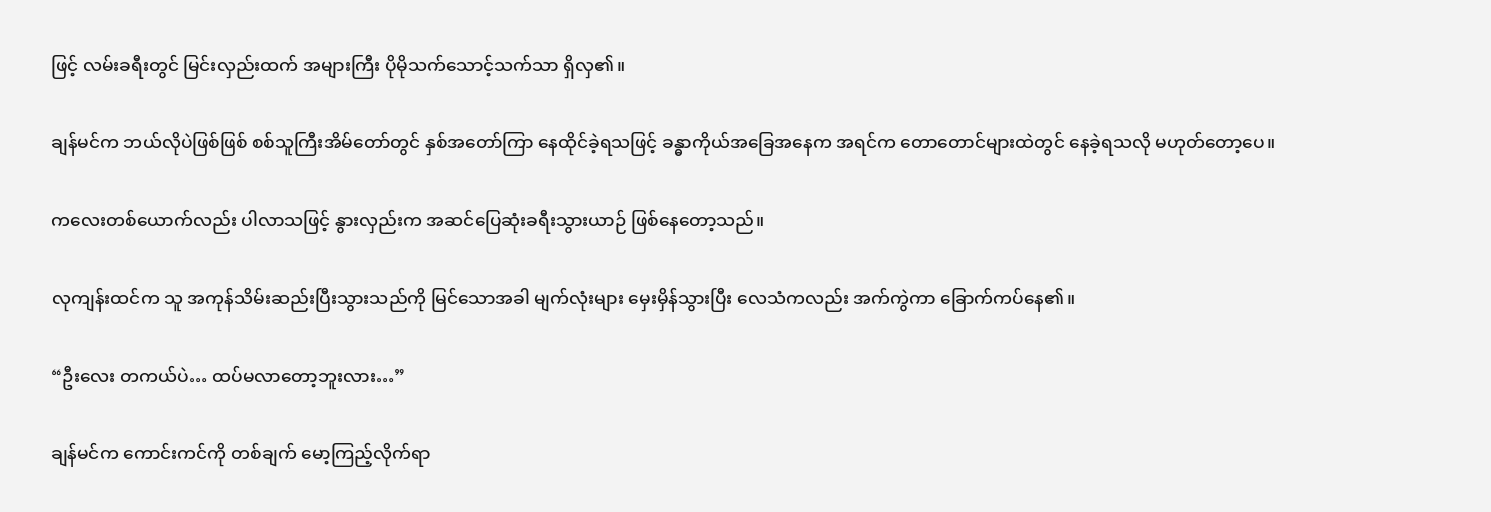ဖြင့် လမ်းခရီးတွင် မြင်းလှည်းထက် အများကြီး ပိုမိုသက်သောင့်သက်သာ ရှိလှ၏။

ချန်မင်က ဘယ်လိုပဲဖြစ်ဖြစ် စစ်သူကြီးအိမ်တော်တွင် နှစ်အတော်ကြာ နေထိုင်ခဲ့ရသဖြင့် ခန္ဓာကိုယ်အခြေအနေက အရင်က တောတောင်များထဲတွင် နေခဲ့ရသလို မဟုတ်တော့ပေ။

ကလေးတစ်ယောက်လည်း ပါလာသဖြင့် နွားလှည်းက အဆင်ပြေဆုံးခရီးသွားယာဉ် ဖြစ်နေတော့သည်။

လုကျန်းထင်က သူ အကုန်သိမ်းဆည်းပြီးသွားသည်ကို မြင်သောအခါ မျက်လုံးများ မှေးမှိန်သွားပြီး လေသံကလည်း အက်ကွဲကာ ခြောက်ကပ်နေ၏။

“ဦးလေး တကယ်ပဲ… ထပ်မလာတော့ဘူးလား…”

ချန်မင်က ကောင်းကင်ကို တစ်ချက် မော့ကြည့်လိုက်ရာ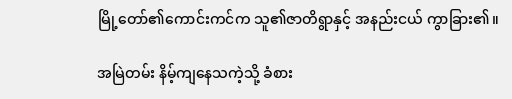မြို့တော်၏ကောင်းကင်က သူ၏ဇာတိရွာနှင့် အနည်းငယ် ကွာခြား၏။

အမြဲတမ်း နိမ့်ကျနေသကဲ့သို့ ခံစား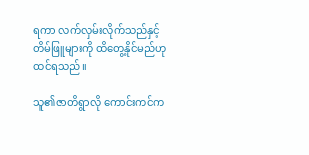ရကာ လက်လှမ်းလိုက်သည်နှင့် တိမ်ဖြူများကို ထိတွေ့နိုင်မည်ဟု ထင်ရသည်။

သူ၏ဇာတိရွာလို ကောင်းကင်က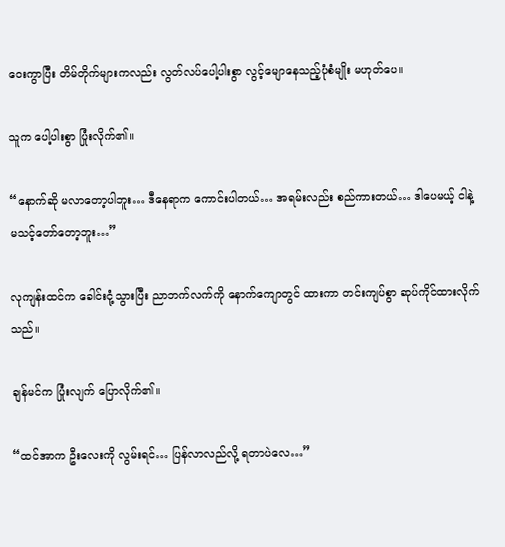ဝေးကွာပြီး တိမ်တိုက်များကလည်း လွတ်လပ်ပေါ့ပါးစွာ လွင့်မျောနေသည့်ပုံစံမျိုး မဟုတ်ပေ။

သူက ပေါ့ပါးစွာ ပြုံးလိုက်၏။

“နောက်ဆို မလာတော့ပါဘူး… ဒီနေရာက ကောင်းပါတယ်… အရမ်းလည်း စည်ကားတယ်… ဒါပေမယ့် ငါနဲ့ မသင့်တော်တော့ဘူး…”

လုကျန်းထင်က ခေါင်းငုံ့သွားပြီး ညာဘက်လက်ကို နောက်ကျောတွင် ထားကာ တင်းကျပ်စွာ ဆုပ်ကိုင်ထားလိုက်သည်။

ချန်မင်က ပြုံးလျက် ပြောလိုက်၏။

“ထင်အာက ဦးလေးကို လွမ်းရင်… ပြန်လာလည်လို့ ရတာပဲလေ…”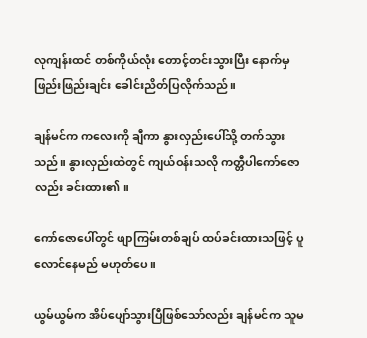လုကျန်းထင် တစ်ကိုယ်လုံး တောင့်တင်းသွားပြီး နောက်မှ ဖြည်းဖြည်းချင်း ခေါင်းညိတ်ပြလိုက်သည်။

ချန်မင်က ကလေးကို ချီကာ နွားလှည်းပေါ်သို့ တက်သွားသည်။ နွားလှည်းထဲတွင် ကျယ်ဝန်းသလို ကတ္တီပါကော်ဇောလည်း ခင်းထား၏။

ကော်ဇောပေါ်တွင် ဖျာကြမ်းတစ်ချပ် ထပ်ခင်းထားသဖြင့် ပူလောင်နေမည် မဟုတ်ပေ။

ယွမ်ယွမ်က အိပ်ပျော်သွားပြီဖြစ်သော်လည်း ချန်မင်က သူမ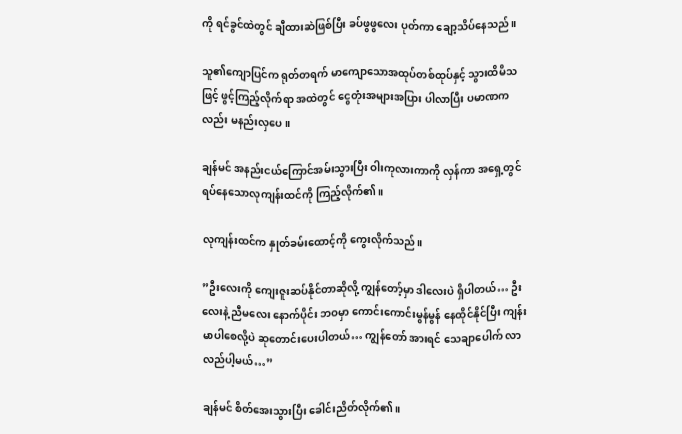ကို ရင်ခွင်ထဲတွင် ချီထားဆဲဖြစ်ပြီး ခပ်ဖွဖွလေး ပုတ်ကာ ချော့သိပ်နေသည်။

သူ၏ကျောပြင်က ရုတ်တရက် မာကျောသောအထုပ်တစ်ထုပ်နှင့် သွားထိမိသဖြင့် ဖွင့်ကြည့်လိုက်ရာ အထဲတွင် ငွေတုံးအများအပြား ပါလာပြီး ပမာဏကလည်း မနည်းလှပေ။

ချန်မင် အနည်းငယ်ကြောင်အမ်းသွားပြီး ဝါးကုလားကာကို လှန်ကာ အရှေ့တွင် ရပ်နေသောလုကျန်းထင်ကို ကြည့်လိုက်၏။

လုကျန်းထင်က နှုတ်ခမ်းထောင့်ကို ကွေးလိုက်သည်။

”ဦးလေးကို ကျေးဇူးဆပ်နိုင်တာဆိုလို့ ကျွန်တော့်မှာ ဒါလေးပဲ ရှိပါတယ်… ဦးလေးနဲ့ ညီမလေး နောက်ပိုင်း ဘဝမှာ ကောင်းကောင်းမွန်မွန် နေထိုင်နိုင်ပြီး ကျန်းမာပါစေလို့ပဲ ဆုတောင်းပေးပါတယ်… ကျွန်တော် အားရင် သေချာပေါက် လာလည်ပါ့မယ်…”

ချန်မင် စိတ်အေးသွားပြီး ခေါင်းညိတ်လိုက်၏။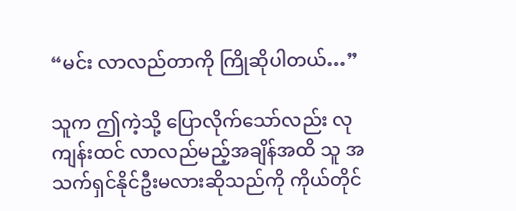“မင်း လာလည်တာကို ကြိုဆိုပါတယ်…”

သူက ဤကဲ့သို့ ပြောလိုက်သော်လည်း လုကျန်းထင် လာလည်မည့်အချိန်အထိ သူ အသက်ရှင်နိုင်ဦးမလားဆိုသည်ကို ကိုယ်တိုင်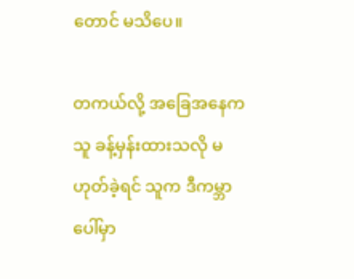တောင် မသိပေ။

တကယ်လို့ အခြေအနေက သူ ခန့်မှန်းထားသလို မဟုတ်ခဲ့ရင် သူက ဒီကမ္ဘာပေါ်မှာ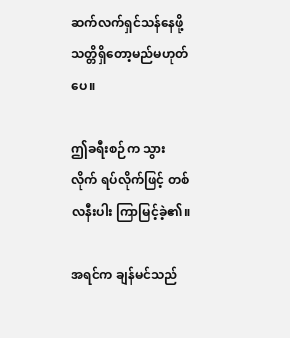ဆက်လက်ရှင်သန်နေဖို့ သတ္တိရှိတော့မည်မဟုတ်ပေ။

ဤခရီးစဉ်က သွားလိုက် ရပ်လိုက်ဖြင့် တစ်လနီးပါး ကြာမြင့်ခဲ့၏။

အရင်က ချန်မင်သည်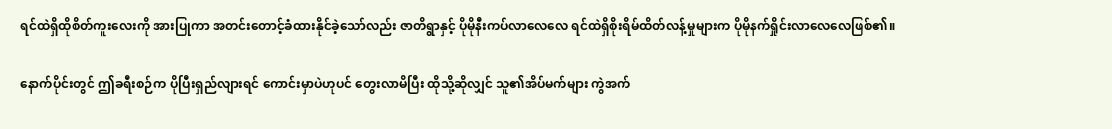ရင်ထဲရှိထိုစိတ်ကူးလေးကို အားပြုကာ အတင်းတောင့်ခံထားနိုင်ခဲ့သော်လည်း ဇာတိရွာနှင့် ပိုမိုနီးကပ်လာလေလေ ရင်ထဲရှိစိုးရိမ်ထိတ်လန့်မှုများက ပိုမိုနက်ရှိုင်းလာလေလေဖြစ်၏။

နောက်ပိုင်းတွင် ဤခရီးစဉ်က ပိုပြီးရှည်လျားရင် ကောင်းမှာပဲဟုပင် တွေးလာမိပြီး ထိုသို့ဆိုလျှင် သူ၏အိပ်မက်များ ကွဲအက်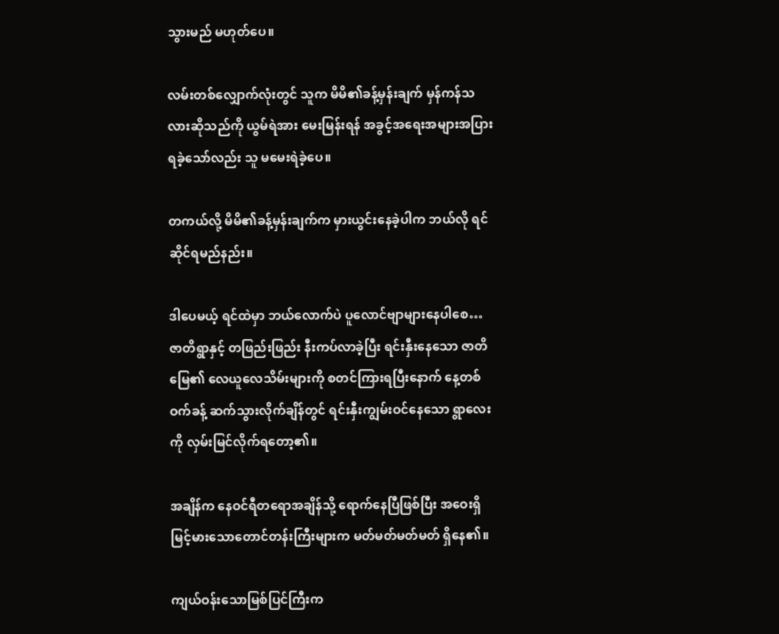သွားမည် မဟုတ်ပေ။

လမ်းတစ်လျှောက်လုံးတွင် သူက မိမိ၏ခန့်မှန်းချက် မှန်ကန်သလားဆိုသည်ကို ယွမ်ရဲအား မေးမြန်းရန် အခွင့်အရေးအများအပြား ရခဲ့သော်လည်း သူ မမေးရဲခဲ့ပေ။

တကယ်လို့ မိမိ၏ခန့်မှန်းချက်က မှားယွင်းနေခဲ့ပါက ဘယ်လို ရင်ဆိုင်ရမည်နည်း။

ဒါပေမယ့် ရင်ထဲမှာ ဘယ်လောက်ပဲ ပူလောင်ဗျာများနေပါစေ… ဇာတိရွာနှင့် တဖြည်းဖြည်း နီးကပ်လာခဲ့ပြီး ရင်းနှီးနေသော ဇာတိမြေ၏ လေယူလေသိမ်းများကို စတင်ကြားရပြီးနောက် နေ့တစ်ဝက်ခန့် ဆက်သွားလိုက်ချိန်တွင် ရင်းနှီးကျွမ်းဝင်နေသော ရွာလေးကို လှမ်းမြင်လိုက်ရတော့၏။

အချိန်က နေဝင်ရီတရောအချိန်သို့ ရောက်နေပြီဖြစ်ပြီး အဝေးရှိမြင့်မားသောတောင်တန်းကြီးများက မတ်မတ်မတ်မတ် ရှိနေ၏။

ကျယ်ဝန်းသောမြစ်ပြင်ကြီးက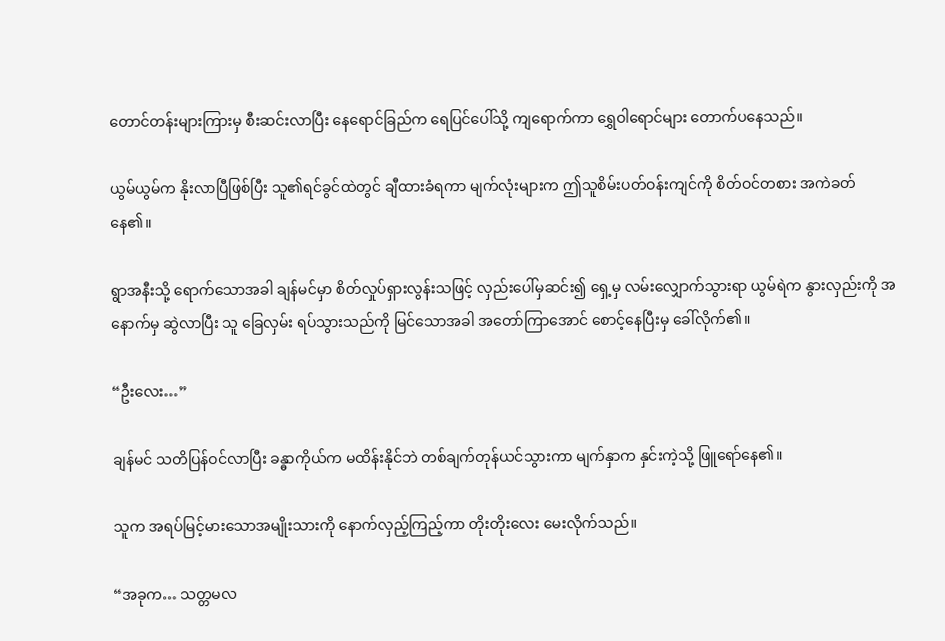တောင်တန်းများကြားမှ စီးဆင်းလာပြီး နေရောင်ခြည်က ရေပြင်ပေါ်သို့ ကျရောက်ကာ ရွှေဝါရောင်များ တောက်ပနေသည်။

ယွမ်ယွမ်က နိုးလာပြီဖြစ်ပြီး သူ၏ရင်ခွင်ထဲတွင် ချီထားခံရကာ မျက်လုံးများက ဤသူစိမ်းပတ်ဝန်းကျင်ကို စိတ်ဝင်တစား အကဲခတ်နေ၏။

ရွာအနီးသို့ ရောက်သောအခါ ချန်မင်မှာ စိတ်လှုပ်ရှားလွန်းသဖြင့် လှည်းပေါ်မှဆင်း၍ ရှေ့မှ လမ်းလျှောက်သွားရာ ယွမ်ရဲက နွားလှည်းကို အနောက်မှ ဆွဲလာပြီး သူ ခြေလှမ်း ရပ်သွားသည်ကို မြင်သောအခါ အတော်ကြာအောင် စောင့်နေပြီးမှ ခေါ်လိုက်၏။

“ဦးလေး…”

ချန်မင် သတိပြန်ဝင်လာပြီး ခန္ဓာကိုယ်က မထိန်းနိုင်ဘဲ တစ်ချက်တုန်ယင်သွားကာ မျက်နှာက နှင်းကဲ့သို့ ဖြူရော်နေ၏။

သူက အရပ်မြင့်မားသောအမျိုးသားကို နောက်လှည့်ကြည့်ကာ တိုးတိုးလေး မေးလိုက်သည်။

“အခုက… သတ္တမလ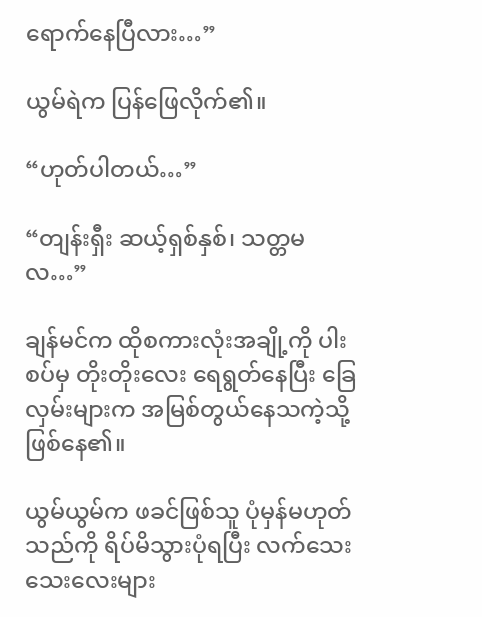ရောက်နေပြီလား…”

ယွမ်ရဲက ပြန်ဖြေလိုက်၏။

“ဟုတ်ပါတယ်…”

“တျန်းရှီး ဆယ့်ရှစ်နှစ်၊ သတ္တမလ…”

ချန်မင်က ထိုစကားလုံးအချို့ကို ပါးစပ်မှ တိုးတိုးလေး ရေရွတ်နေပြီး ခြေလှမ်းများက အမြစ်တွယ်နေသကဲ့သို့ ဖြစ်နေ၏။

ယွမ်ယွမ်က ဖခင်ဖြစ်သူ ပုံမှန်မဟုတ်သည်ကို ရိပ်မိသွားပုံရပြီး လက်သေးသေးလေးများ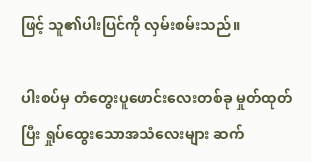ဖြင့် သူ၏ပါးပြင်ကို လှမ်းစမ်းသည်။

ပါးစပ်မှ တံတွေးပူဖောင်းလေးတစ်ခု မှုတ်ထုတ်ပြီး ရှုပ်ထွေးသောအသံလေးများ ဆက်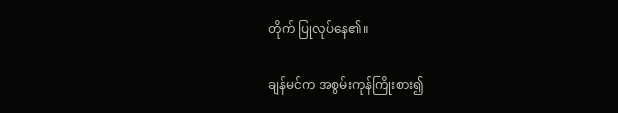တိုက် ပြုလုပ်နေ၏။

ချန်မင်က အစွမ်းကုန်ကြိုးစား၍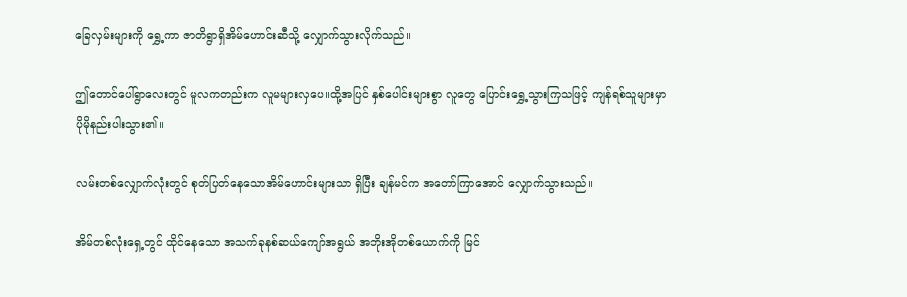ခြေလှမ်းများကို ရွှေ့ကာ ဇာတိရွာရှိအိမ်ဟောင်းဆီသို့ လျှောက်သွားလိုက်သည်။

ဤတောင်ပေါ်ရွာလေးတွင် မူလကတည်းက လူမများလှပေ။ထို့အပြင် နှစ်ပေါင်းများစွာ လူတွေ ပြောင်းရွှေ့သွားကြသဖြင့် ကျန်ရစ်သူများမှာ ပိုမိုနည်းပါးသွား၏။

လမ်းတစ်လျှောက်လုံးတွင် စုတ်ပြတ်နေသောအိမ်ဟောင်းများသာ ရှိပြီး ချန်မင်က အတော်ကြာအောင် လျှောက်သွားသည်။

အိမ်တစ်လုံးရှေ့တွင် ထိုင်နေသော အသက်ခုနစ်ဆယ်ကျော်အရွယ် အဘိုးအိုတစ်ယောက်ကို မြင်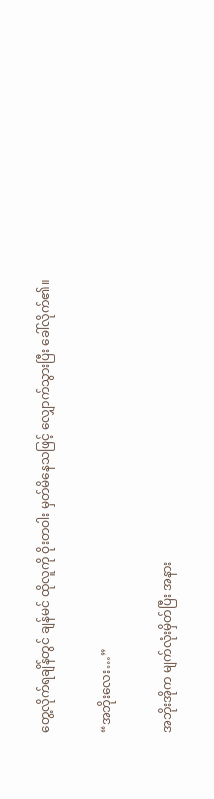တွေ့လိုက်ရချိန်တွင် ချန်မင် ထိုလူကို ဝိုးတဝါး မှတ်မိနေသဖြင့် လျှောက်သွားပြီး ခေါ်လိုက်၏။

“အဘိုးလေး…”

အဘိုးအိုက မျက်လုံးမှိတ်ပြီး အနား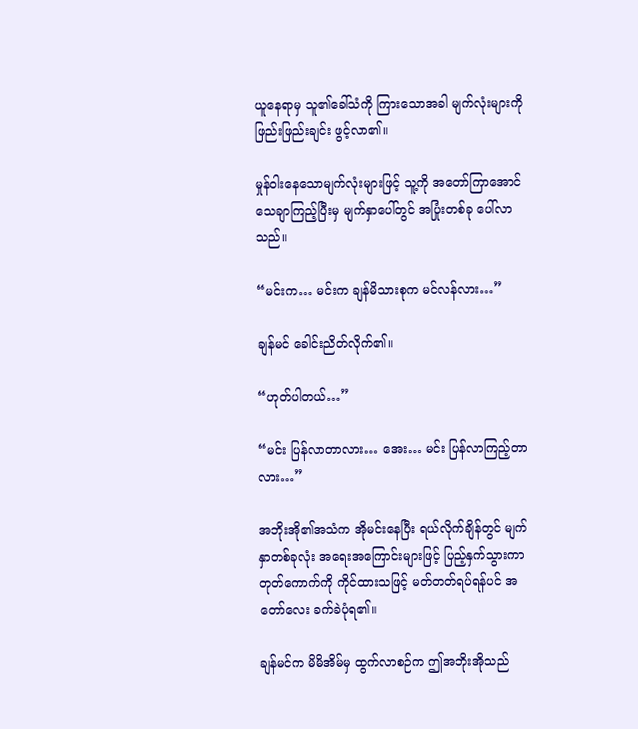ယူနေရာမှ သူ၏ခေါ်သံကို ကြားသောအခါ မျက်လုံးများကို ဖြည်းဖြည်းချင်း ဖွင့်လာ၏။

မှုန်ဝါးနေသောမျက်လုံးများဖြင့် သူ့ကို အတော်ကြာအောင် သေချာကြည့်ပြီးမှ မျက်နှာပေါ်တွင် အပြုံးတစ်ခု ပေါ်လာသည်။

“မင်းက… မင်းက ချန်မိသားစုက မင်လန်လား…”

ချန်မင် ခေါင်းညိတ်လိုက်၏။

“ဟုတ်ပါတယ်…”

“မင်း ပြန်လာတာလား… အေး… မင်း ပြန်လာကြည့်တာလား…”

အဘိုးအို၏အသံက အိုမင်းနေပြီး ရယ်လိုက်ချိန်တွင် မျက်နှာတစ်ခုလုံး အရေးအကြောင်းများဖြင့် ပြည့်နှက်သွားကာ တုတ်ကောက်ကို ကိုင်ထားသဖြင့် မတ်တတ်ရပ်ရန်ပင် အတော်လေး ခက်ခဲပုံရ၏။

ချန်မင်က မိမိအိမ်မှ ထွက်လာစဉ်က ဤအဘိုးအိုသည်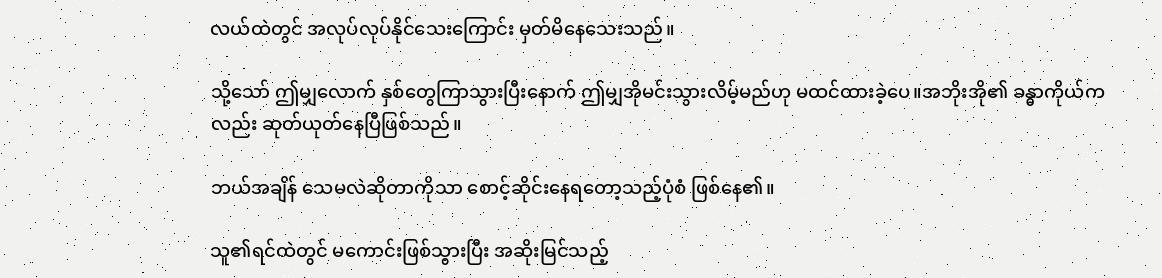လယ်ထဲတွင် အလုပ်လုပ်နိုင်သေးကြောင်း မှတ်မိနေသေးသည်။

သို့သော် ဤမျှလောက် နှစ်တွေကြာသွားပြီးနောက် ဤမျှအိုမင်းသွားလိမ့်မည်ဟု မထင်ထားခဲ့ပေ။အဘိုးအို၏ ခန္ဓာကိုယ်ကလည်း ဆုတ်ယုတ်နေပြီဖြစ်သည်။

ဘယ်အချိန် သေမလဲဆိုတာကိုသာ စောင့်ဆိုင်းနေရတော့သည့်ပုံစံ ဖြစ်နေ၏။

သူ၏ရင်ထဲတွင် မကောင်းဖြစ်သွားပြီး အဆိုးမြင်သည့်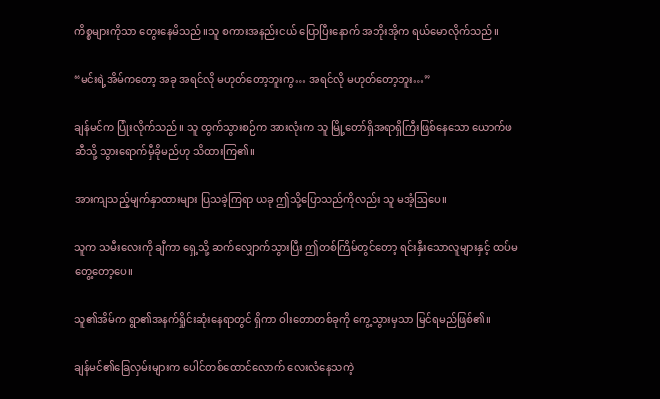ကိစ္စများကိုသာ တွေးနေမိသည်။သူ စကားအနည်းငယ် ပြောပြီးနောက် အဘိုးအိုက ရယ်မောလိုက်သည်။

“မင်းရဲ့အိမ်ကတော့ အခု အရင်လို မဟုတ်တော့ဘူးကွ… အရင်လို မဟုတ်တော့ဘူး…”

ချန်မင်က ပြုံးလိုက်သည်။ သူ ထွက်သွားစဉ်က အားလုံးက သူ မြို့တော်ရှိအရာရှိကြီးဖြစ်နေသော ယောက်ဖဆီသို့ သွားရောက်မှီခိုမည်ဟု သိထားကြ၏။

အားကျသည့်မျက်နှာထားများ ပြသခဲ့ကြရာ ယခု ဤသို့ပြောသည်ကိုလည်း သူ မအံ့ဩပေ။

သူက သမီးလေးကို ချီကာ ရှေ့သို့ ဆက်လျှောက်သွားပြီး ဤတစ်ကြိမ်တွင်တော့ ရင်းနှီးသောလူများနှင့် ထပ်မတွေ့တော့ပေ။

သူ၏အိမ်က ရွာ၏အနက်ရှိုင်းဆုံးနေရာတွင် ရှိကာ ဝါးတောတစ်ခုကို ကွေ့သွားမှသာ မြင်ရမည်ဖြစ်၏။

ချန်မင်၏ခြေလှမ်းများက ပေါင်တစ်ထောင်လောက် လေးလံနေသကဲ့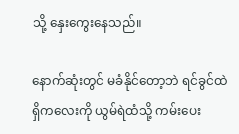သို့ နှေးကွေးနေသည်။

နောက်ဆုံးတွင် မခံနိုင်တော့ဘဲ ရင်ခွင်ထဲရှိကလေးကို ယွမ်ရဲထံသို့ ကမ်းပေး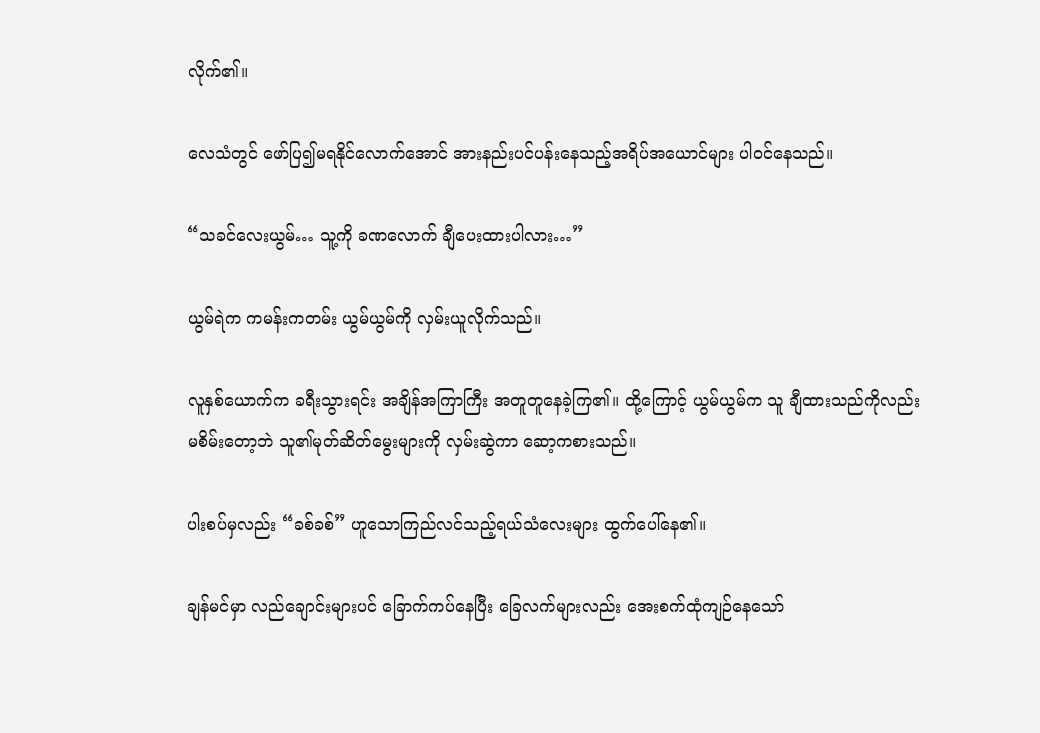လိုက်၏။

လေသံတွင် ဖော်ပြ၍မရနိုင်လောက်အောင် အားနည်းပင်ပန်းနေသည့်အရိပ်အယောင်များ ပါဝင်နေသည်။

“သခင်လေးယွမ်… သူ့ကို ခဏလောက် ချီပေးထားပါလား…”

ယွမ်ရဲက ကမန်းကတမ်း ယွမ်ယွမ်ကို လှမ်းယူလိုက်သည်။

လူနှစ်ယောက်က ခရီးသွားရင်း အချိန်အကြာကြီး အတူတူနေခဲ့ကြ၏။ ထို့ကြောင့် ယွမ်ယွမ်က သူ ချီထားသည်ကိုလည်း မစိမ်းတော့ဘဲ သူ၏မုတ်ဆိတ်မွေးများကို လှမ်းဆွဲကာ ဆော့ကစားသည်။

ပါးစပ်မှလည်း “ခစ်ခစ်” ဟူသောကြည်လင်သည့်ရယ်သံလေးများ ထွက်ပေါ်နေ၏။

ချန်မင်မှာ လည်ချောင်းများပင် ခြောက်ကပ်နေပြီး ခြေလက်များလည်း အေးစက်ထုံကျဉ်နေသော်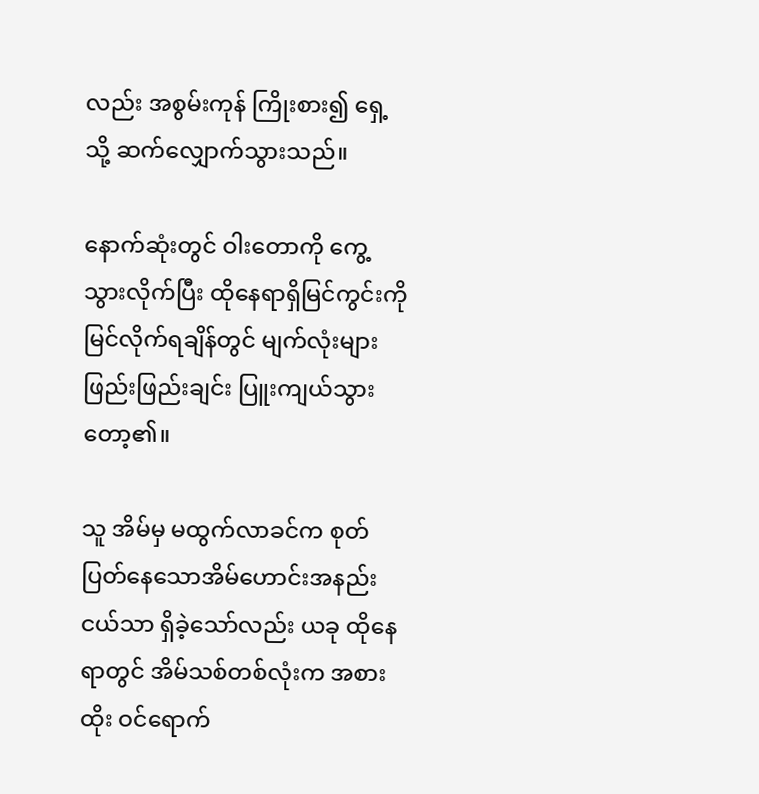လည်း အစွမ်းကုန် ကြိုးစား၍ ရှေ့သို့ ဆက်လျှောက်သွားသည်။

နောက်ဆုံးတွင် ဝါးတောကို ကွေ့သွားလိုက်ပြီး ထိုနေရာရှိမြင်ကွင်းကို မြင်လိုက်ရချိန်တွင် မျက်လုံးများ ဖြည်းဖြည်းချင်း ပြူးကျယ်သွားတော့၏။

သူ အိမ်မှ မထွက်လာခင်က စုတ်ပြတ်နေသောအိမ်ဟောင်းအနည်းငယ်သာ ရှိခဲ့သော်လည်း ယခု ထိုနေရာတွင် အိမ်သစ်တစ်လုံးက အစားထိုး ဝင်ရောက်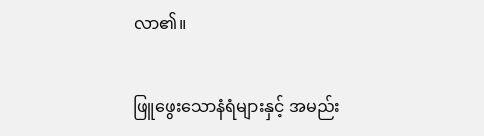လာ၏။

ဖြူဖွေးသောနံရံများနှင့် အမည်း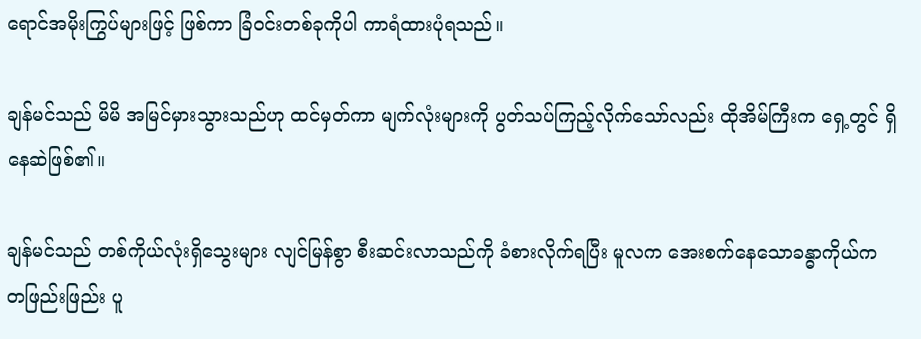ရောင်အမိုးကြွပ်များဖြင့် ဖြစ်ကာ ခြံဝင်းတစ်ခုကိုပါ ကာရံထားပုံရသည်။

ချန်မင်သည် မိမိ အမြင်မှားသွားသည်ဟု ထင်မှတ်ကာ မျက်လုံးများကို ပွတ်သပ်ကြည့်လိုက်သော်လည်း ထိုအိမ်ကြီးက ရှေ့တွင် ရှိနေဆဲဖြစ်၏။

ချန်မင်သည် တစ်ကိုယ်လုံးရှိသွေးများ လျင်မြန်စွာ စီးဆင်းလာသည်ကို ခံစားလိုက်ရပြီး မူလက အေးစက်နေသောခန္ဓာကိုယ်က တဖြည်းဖြည်း ပူ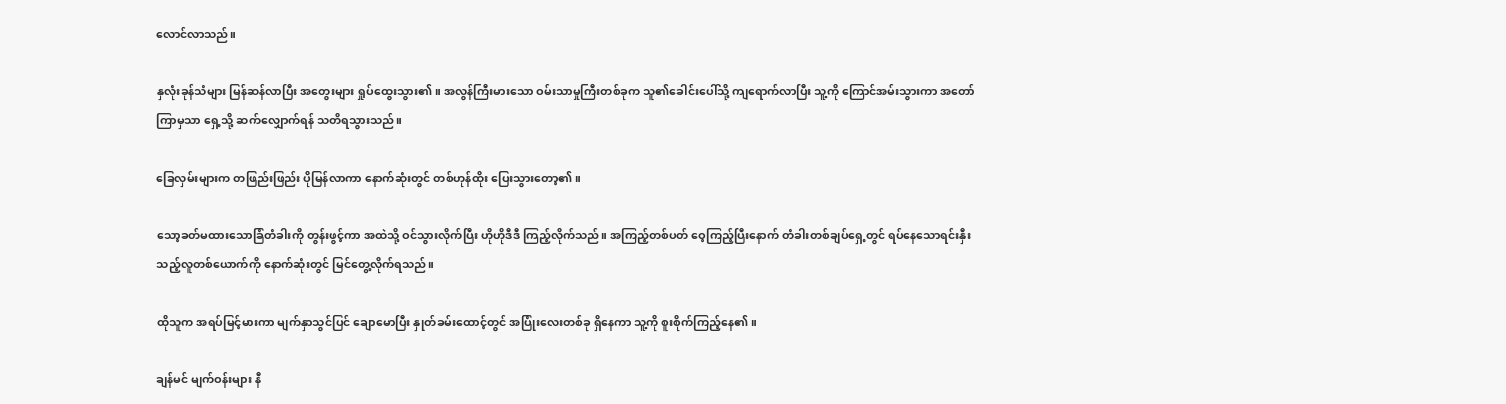လောင်လာသည်။

နှလုံးခုန်သံများ မြန်ဆန်လာပြီး အတွေးများ ရှုပ်ထွေးသွား၏။ အလွန်ကြီးမားသော ဝမ်းသာမှုကြီးတစ်ခုက သူ၏ခေါင်းပေါ်သို့ ကျရောက်လာပြီး သူ့ကို ကြောင်အမ်းသွားကာ အတော်ကြာမှသာ ရှေ့သို့ ဆက်လျှောက်ရန် သတိရသွားသည်။

ခြေလှမ်းများက တဖြည်းဖြည်း ပိုမြန်လာကာ နောက်ဆုံးတွင် တစ်ဟုန်ထိုး ပြေးသွားတော့၏။

သော့ခတ်မထားသောခြံတံခါးကို တွန်းဖွင့်ကာ အထဲသို့ ဝင်သွားလိုက်ပြီး ဟိုဟိုဒီဒီ ကြည့်လိုက်သည်။ အကြည့်တစ်ပတ် ဝေ့ကြည့်ပြီးနောက် တံခါးတစ်ချပ်ရှေ့တွင် ရပ်နေသောရင်းနှီးသည့်လူတစ်ယောက်ကို နောက်ဆုံးတွင် မြင်တွေ့လိုက်ရသည်။

ထိုသူက အရပ်မြင့်မားကာ မျက်နှာသွင်ပြင် ချောမောပြီး နှုတ်ခမ်းထောင့်တွင် အပြုံးလေးတစ်ခု ရှိနေကာ သူ့ကို စူးစိုက်ကြည့်နေ၏။

ချန်မင် မျက်ဝန်းများ နီ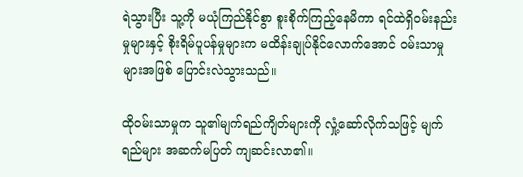ရဲသွားပြီး သူ့ကို မယုံကြည်နိုင်စွာ စူးစိုက်ကြည့်နေမိကာ ရင်ထဲရှိဝမ်းနည်းမှုများနှင့် စိုးရိမ်ပူပန်မှုများက မထိန်းချုပ်နိုင်လောက်အောင် ဝမ်းသာမှုများအဖြစ် ပြောင်းလဲသွားသည်။

ထိုဝမ်းသာမှုက သူ၏မျက်ရည်ကျိတ်များကို လှုံ့ဆော်လိုက်သဖြင့် မျက်ရည်များ အဆက်မပြတ် ကျဆင်းလာ၏။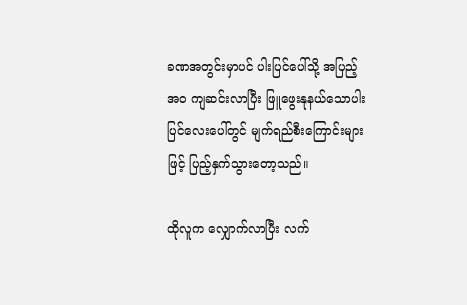ခဏအတွင်းမှာပင် ပါးပြင်ပေါ်သို့ အပြည့်အဝ ကျဆင်းလာပြီး ဖြူဖွေးနုနယ်သောပါးပြင်လေးပေါ်တွင် မျက်ရည်စီးကြောင်းများဖြင့် ပြည့်နှက်သွားတော့သည်။

ထိုလူက လျှောက်လာပြီး လက်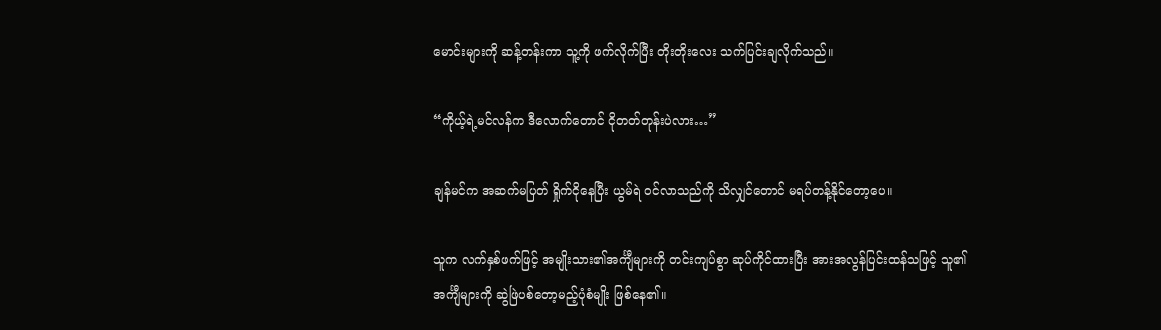မောင်းများကို ဆန့်တန်းကာ သူ့ကို ဖက်လိုက်ပြီး တိုးတိုးလေး သက်ပြင်းချလိုက်သည်။

“ကိုယ့်ရဲ့မင်လန်က ဒီလောက်တောင် ငိုတတ်တုန်းပဲလား…”

ချန်မင်က အဆက်မပြတ် ရှိုက်ငိုနေပြီး ယွမ်ရဲ ဝင်လာသည်ကို သိလျှင်တောင် မရပ်တန့်နိုင်တော့ပေ။

သူက လက်နှစ်ဖက်ဖြင့် အမျိုးသား၏အင်္ကျီများကို တင်းကျပ်စွာ ဆုပ်ကိုင်ထားပြီး အားအလွန်ပြင်းထန်သဖြင့် သူ၏အင်္ကျီများကို ဆွဲဖြဲပစ်တော့မည့်ပုံစံမျိုး ဖြစ်နေ၏။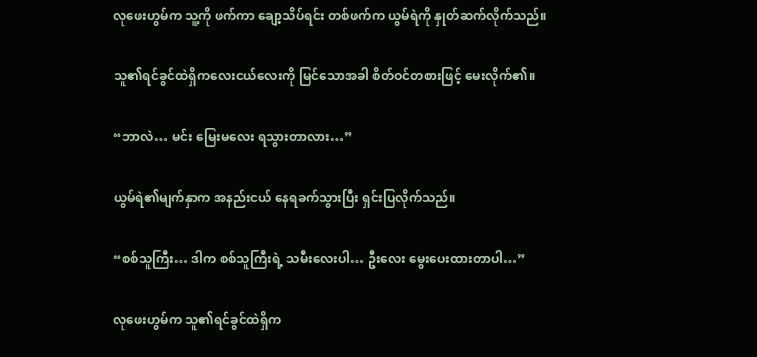လုဖေးဟွမ်က သူ့ကို ဖက်ကာ ချော့သိပ်ရင်း တစ်ဖက်က ယွမ်ရဲကို နှုတ်ဆက်လိုက်သည်။

သူ၏ရင်ခွင်ထဲရှိကလေးငယ်လေးကို မြင်သောအခါ စိတ်ဝင်တစားဖြင့် မေးလိုက်၏။

“ဘာလဲ… မင်း မြေးမလေး ရသွားတာလား…”

ယွမ်ရဲ၏မျက်နှာက အနည်းငယ် နေရခက်သွားပြီး ရှင်းပြလိုက်သည်။

“စစ်သူကြီး… ဒါက စစ်သူကြီးရဲ့ သမီးလေးပါ… ဦးလေး မွေးပေးထားတာပါ…”

လုဖေးဟွမ်က သူ၏ရင်ခွင်ထဲရှိက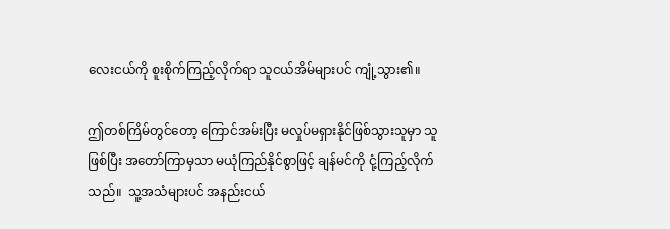လေးငယ်ကို စူးစိုက်ကြည့်လိုက်ရာ သူငယ်အိမ်များပင် ကျုံ့သွား၏။

ဤတစ်ကြိမ်တွင်တော့ ကြောင်အမ်းပြီး မလှုပ်မရှားနိုင်ဖြစ်သွားသူမှာ သူဖြစ်ပြီး အတော်ကြာမှသာ မယုံကြည်နိုင်စွာဖြင့် ချန်မင်ကို ငုံ့ကြည့်လိုက်သည်။  သူ့အသံများပင် အနည်းငယ်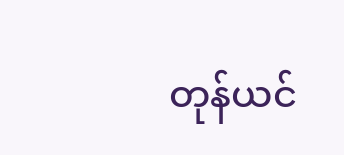တုန်ယင်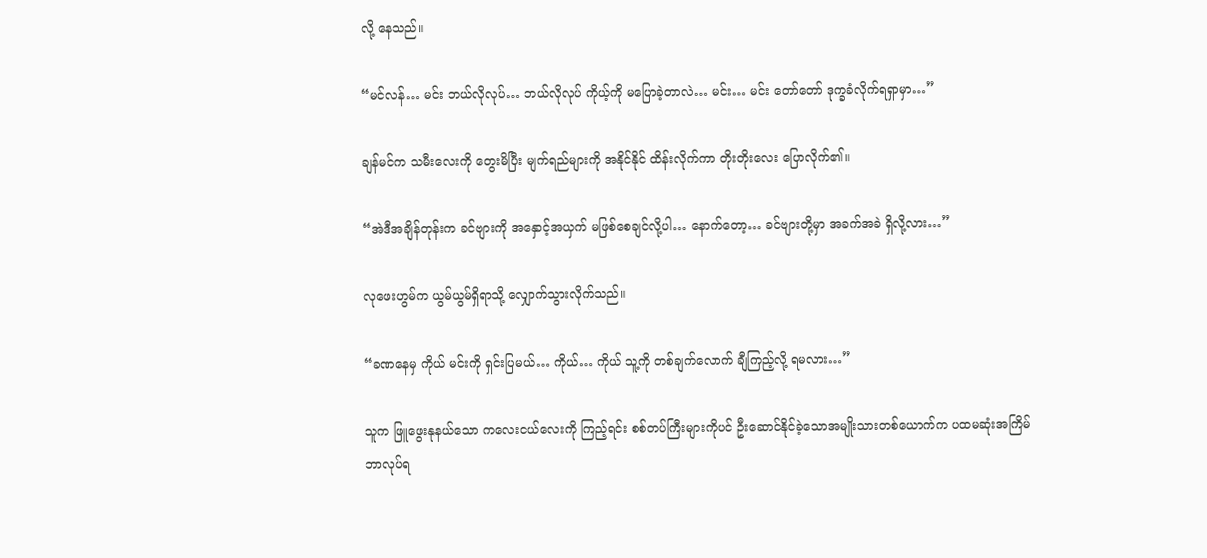လို့ နေသည်။

“မင်လန်… မင်း ဘယ်လိုလုပ်… ဘယ်လိုလုပ် ကိုယ့်ကို မပြောခဲ့တာလဲ… မင်း… မင်း တော်တော် ဒုက္ခခံလိုက်ရရှာမှာ…”

ချန်မင်က သမီးလေးကို တွေးမိပြီး မျက်ရည်များကို အနိုင်နိုင် ထိန်းလိုက်ကာ တိုးတိုးလေး ပြောလိုက်၏။

“အဲဒီအချိန်တုန်းက ခင်ဗျားကို အနှောင့်အယှက် မဖြစ်စေချင်လို့ပါ… နောက်တော့… ခင်ဗျားတို့မှာ အခက်အခဲ ရှိလို့လား…”

လုဖေးဟွမ်က ယွမ်ယွမ်ရှိရာသို့ လျှောက်သွားလိုက်သည်။

“ခဏနေမှ ကိုယ် မင်းကို ရှင်းပြမယ်… ကိုယ်… ကိုယ် သူ့ကို တစ်ချက်လောက် ချီကြည့်လို့ ရမလား…”

သူက ဖြူဖွေးနုနယ်သော ကလေးငယ်လေးကို ကြည့်ရင်း စစ်တပ်ကြီးများကိုပင် ဦးဆောင်နိုင်ခဲ့သောအမျိုးသားတစ်ယောက်က ပထမဆုံးအကြိမ် ဘာလုပ်ရ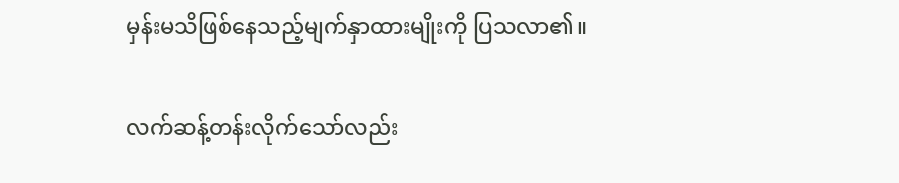မှန်းမသိဖြစ်နေသည့်မျက်နှာထားမျိုးကို ပြသလာ၏။

လက်ဆန့်တန်းလိုက်သော်လည်း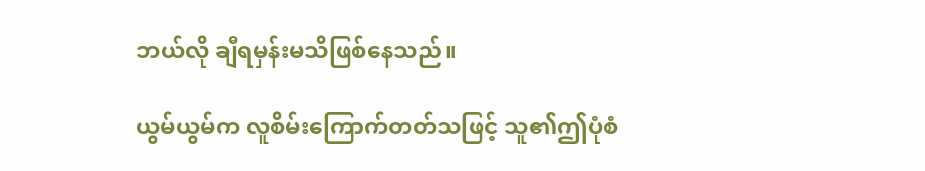ဘယ်လို ချီရမှန်းမသိဖြစ်နေသည်။

ယွမ်ယွမ်က လူစိမ်းကြောက်တတ်သဖြင့် သူ၏ဤပုံစံ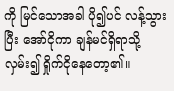ကို မြင်သောအခါ ပို၍ပင် လန့်သွားပြီး အော်ငိုကာ ချန်မင်ရှိရာသို့ လှမ်း၍ ရှိုက်ငိုနေတော့၏။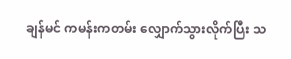ချန်မင် ကမန်းကတမ်း လျှောက်သွားလိုက်ပြီး သ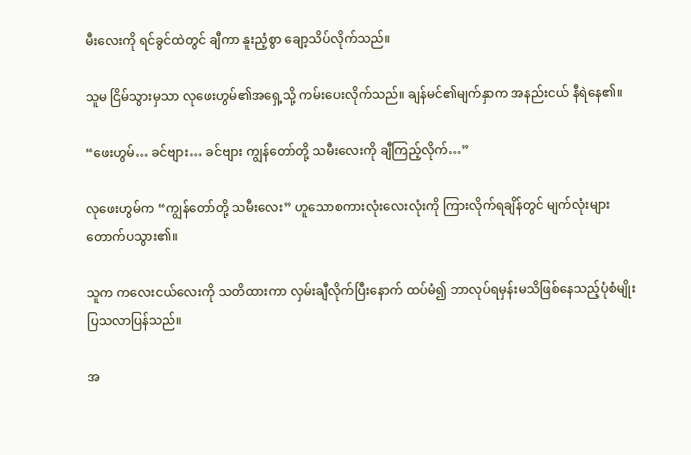မီးလေးကို ရင်ခွင်ထဲတွင် ချီကာ နူးညံ့စွာ ချော့သိပ်လိုက်သည်။

သူမ ငြိမ်သွားမှသာ လုဖေးဟွမ်၏အရှေ့သို့ ကမ်းပေးလိုက်သည်။ ချန်မင်၏မျက်နှာက အနည်းငယ် နီရဲနေ၏။

“ဖေးဟွမ်… ခင်ဗျား… ခင်ဗျား ကျွန်တော်တို့ သမီးလေးကို ချီကြည့်လိုက်…”

လုဖေးဟွမ်က “ကျွန်တော်တို့ သမီးလေး” ဟူသောစကားလုံးလေးလုံးကို ကြားလိုက်ရချိန်တွင် မျက်လုံးများ တောက်ပသွား၏။

သူက ကလေးငယ်လေးကို သတိထားကာ လှမ်းချီလိုက်ပြီးနောက် ထပ်မံ၍ ဘာလုပ်ရမှန်းမသိဖြစ်နေသည့်ပုံစံမျိုး ပြသလာပြန်သည်။

အ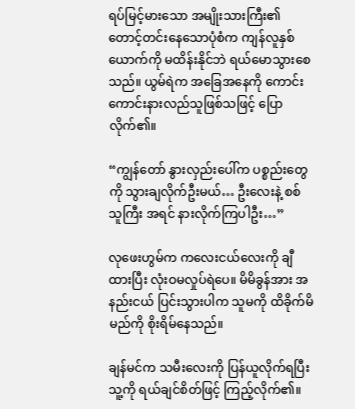ရပ်မြင့်မားသော အမျိုးသားကြီး၏တောင့်တင်းနေသောပုံစံက ကျန်လူနှစ်ယောက်ကို မထိန်းနိုင်ဘဲ ရယ်မောသွားစေသည်။ ယွမ်ရဲက အခြေအနေကို ကောင်းကောင်းနားလည်သူဖြစ်သဖြင့် ပြောလိုက်၏။

“ကျွန်တော် နွားလှည်းပေါ်က ပစ္စည်းတွေကို သွားချလိုက်ဦးမယ်… ဦးလေးနဲ့ စစ်သူကြီး အရင် နားလိုက်ကြပါဦး…”

လုဖေးဟွမ်က ကလေးငယ်လေးကို ချီထားပြီး လုံးဝမလှုပ်ရဲပေ။ မိမိခွန်အား အနည်းငယ် ပြင်းသွားပါက သူမကို ထိခိုက်မိမည်ကို စိုးရိမ်နေသည်။

ချန်မင်က သမီးလေးကို ပြန်ယူလိုက်ရပြီး သူ့ကို ရယ်ချင်စိတ်ဖြင့် ကြည့်လိုက်၏။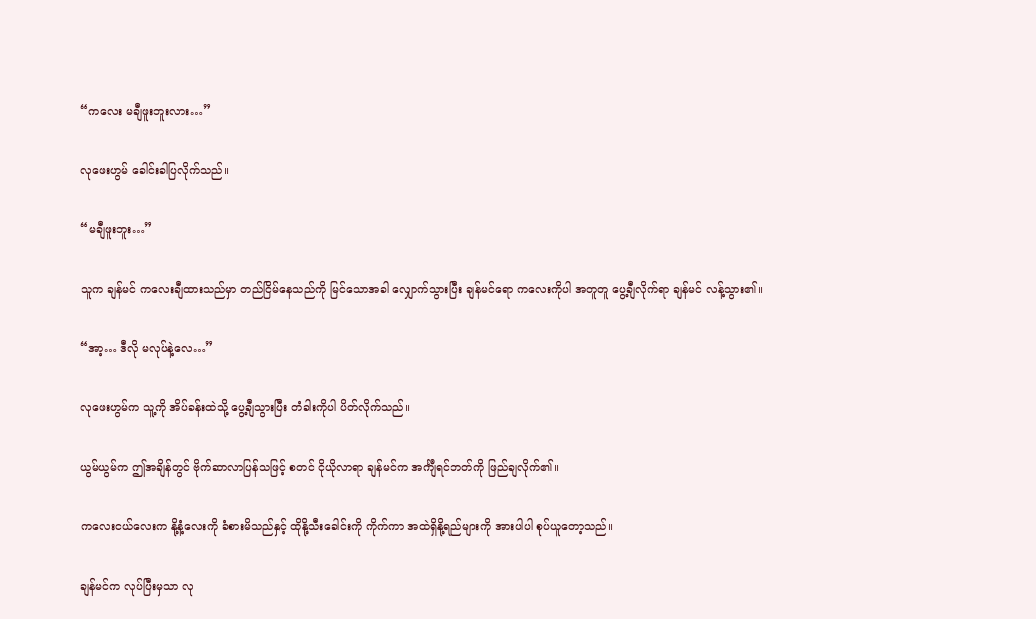“ကလေး မချီဖူးဘူးလား…”

လုဖေးဟွမ် ခေါင်းခါပြလိုက်သည်။

“မချီဖူးဘူး…”

သူက ချန်မင် ကလေးချီထားသည်မှာ တည်ငြိမ်နေသည်ကို မြင်သောအခါ လျှောက်သွားပြီး ချန်မင်ရော ကလေးကိုပါ အတူတူ ပွေ့ချီလိုက်ရာ ချန်မင် လန့်သွား၏။

“အာ့… ဒီလို မလုပ်နဲ့လေ…”

လုဖေးဟွမ်က သူ့ကို အိပ်ခန်းထဲသို့ ပွေ့ချီသွားပြီး တံခါးကိုပါ ပိတ်လိုက်သည်။

ယွမ်ယွမ်က ဤအချိန်တွင် ဗိုက်ဆာလာပြန်သဖြင့် စတင် ငိုယိုလာရာ ချန်မင်က အင်္ကျီရင်ဘတ်ကို ဖြည်ချလိုက်၏။

ကလေးငယ်လေးက နို့နံ့လေးကို ခံစားမိသည်နှင့် ထိုနို့သီးခေါင်းကို ကိုက်ကာ အထဲရှိနို့ရည်များကို အားပါပါ စုပ်ယူတော့သည်။

ချန်မင်က လုပ်ပြီးမှသာ လု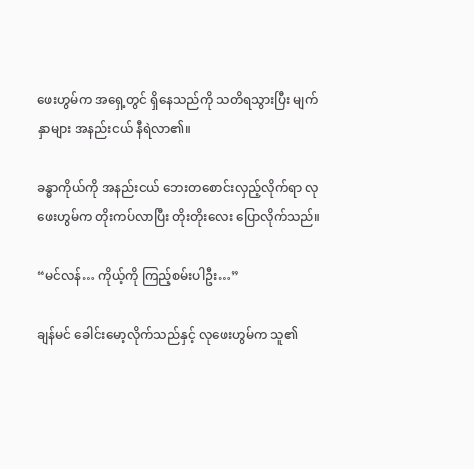ဖေးဟွမ်က အရှေ့တွင် ရှိနေသည်ကို သတိရသွားပြီး မျက်နှာများ အနည်းငယ် နီရဲလာ၏။

ခန္ဓာကိုယ်ကို အနည်းငယ် ဘေးတစောင်းလှည့်လိုက်ရာ လုဖေးဟွမ်က တိုးကပ်လာပြီး တိုးတိုးလေး ပြောလိုက်သည်။

“မင်လန်… ကိုယ့်ကို ကြည့်စမ်းပါဦး…”

ချန်မင် ခေါင်းမော့လိုက်သည်နှင့် လုဖေးဟွမ်က သူ၏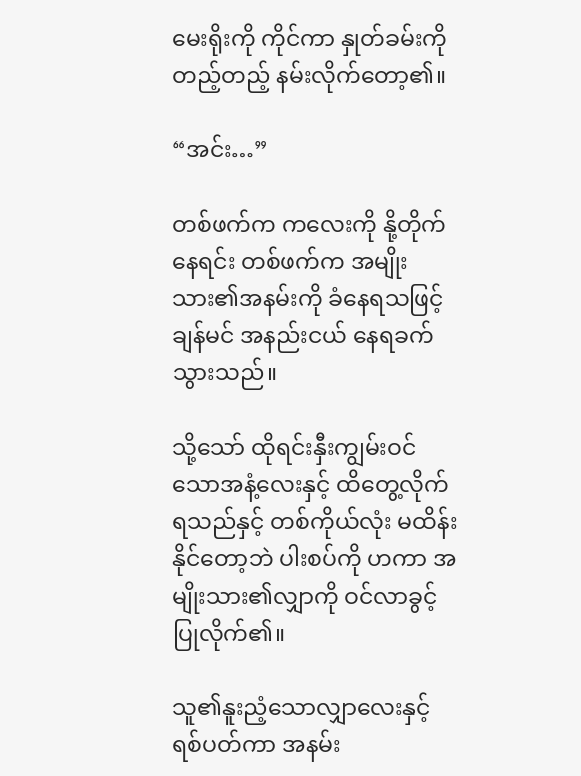မေးရိုးကို ကိုင်ကာ နှုတ်ခမ်းကို တည့်တည့် နမ်းလိုက်တော့၏။

“အင်း…”

တစ်ဖက်က ကလေးကို နို့တိုက်နေရင်း တစ်ဖက်က အမျိုးသား၏အနမ်းကို ခံနေရသဖြင့် ချန်မင် အနည်းငယ် နေရခက်သွားသည်။

သို့သော် ထိုရင်းနှီးကျွမ်းဝင်သောအနံ့လေးနှင့် ထိတွေ့လိုက်ရသည်နှင့် တစ်ကိုယ်လုံး မထိန်းနိုင်တော့ဘဲ ပါးစပ်ကို ဟကာ အမျိုးသား၏လျှာကို ဝင်လာခွင့် ပြုလိုက်၏။

သူ၏နူးညံ့သောလျှာလေးနှင့် ရစ်ပတ်ကာ အနမ်း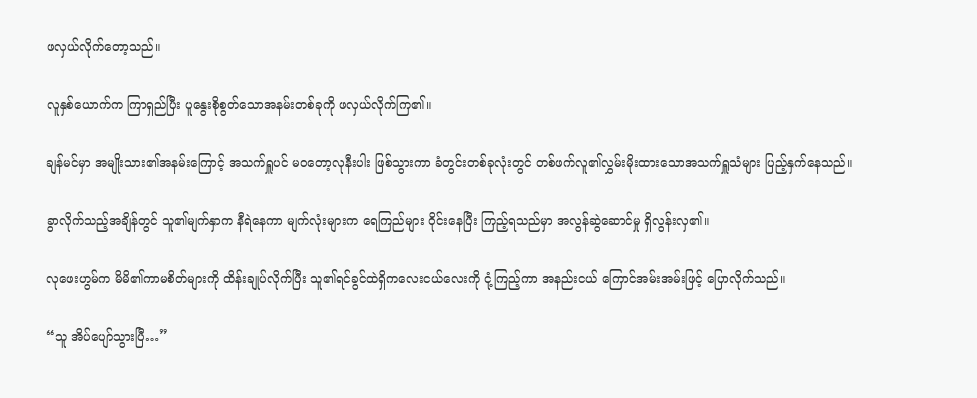ဖလှယ်လိုက်တော့သည်။

လူနှစ်ယောက်က ကြာရှည်ပြီး ပူနွေးစိုစွတ်သောအနမ်းတစ်ခုကို ဖလှယ်လိုက်ကြ၏။

ချန်မင်မှာ အမျိုးသား၏အနမ်းကြောင့် အသက်ရှူပင် မဝတော့လုနီးပါး ဖြစ်သွားကာ ခံတွင်းတစ်ခုလုံးတွင် တစ်ဖက်လူ၏လွှမ်းမိုးထားသောအသက်ရှူသံများ ပြည့်နှက်နေသည်။

ခွာလိုက်သည့်အချိန်တွင် သူ၏မျက်နှာက နီရဲနေကာ မျက်လုံးများက ရေကြည်များ ဝိုင်းနေပြီး ကြည့်ရသည်မှာ အလွန်ဆွဲဆောင်မှု ရှိလွန်းလှ၏။

လုဖေးဟွမ်က မိမိ၏ကာမစိတ်များကို ထိန်းချုပ်လိုက်ပြီး သူ၏ရင်ခွင်ထဲရှိကလေးငယ်လေးကို ငုံ့ကြည့်ကာ အနည်းငယ် ကြောင်အမ်းအမ်းဖြင့် ပြောလိုက်သည်။

“သူ အိပ်ပျော်သွားပြီ…”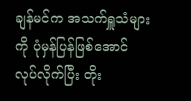ချန်မင်က အသက်ရှူသံများကို ပုံမှန်ပြန်ဖြစ်အောင် လုပ်လိုက်ပြီး တိုး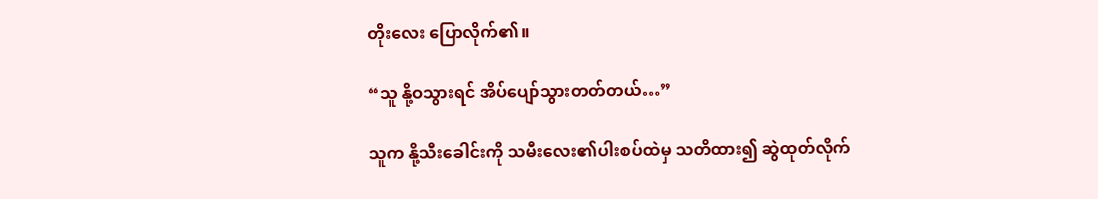တိုးလေး ပြောလိုက်၏။

“သူ နို့ဝသွားရင် အိပ်ပျော်သွားတတ်တယ်…”

သူက နို့သီးခေါင်းကို သမီးလေး၏ပါးစပ်ထဲမှ သတိထား၍ ဆွဲထုတ်လိုက်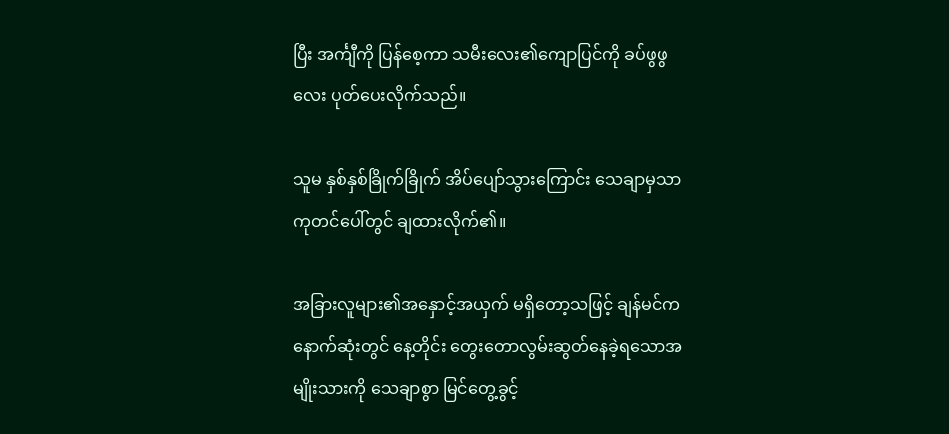ပြီး အင်္ကျီကို ပြန်စေ့ကာ သမီးလေး၏ကျောပြင်ကို ခပ်ဖွဖွလေး ပုတ်ပေးလိုက်သည်။

သူမ နှစ်နှစ်ခြိုက်ခြိုက် အိပ်ပျော်သွားကြောင်း သေချာမှသာ ကုတင်ပေါ်တွင် ချထားလိုက်၏။

အခြားလူများ၏အနှောင့်အယှက် မရှိတော့သဖြင့် ချန်မင်က နောက်ဆုံးတွင် နေ့တိုင်း တွေးတောလွမ်းဆွတ်နေခဲ့ရသောအမျိုးသားကို သေချာစွာ မြင်တွေ့ခွင့်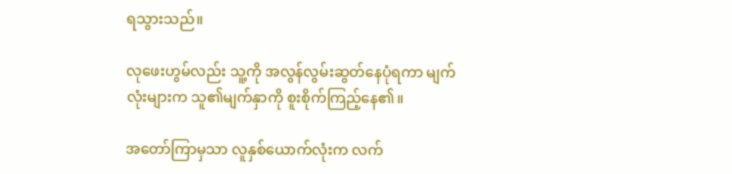ရသွားသည်။

လုဖေးဟွမ်လည်း သူ့ကို အလွန်လွမ်းဆွတ်နေပုံရကာ မျက်လုံးများက သူ၏မျက်နှာကို စူးစိုက်ကြည့်နေ၏။

အတော်ကြာမှသာ လူနှစ်ယောက်လုံးက လက်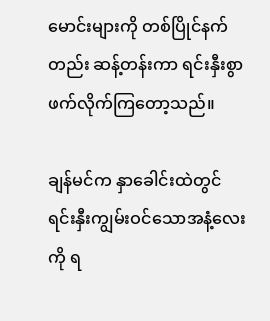မောင်းများကို တစ်ပြိုင်နက်တည်း ဆန့်တန်းကာ ရင်းနှီးစွာ ဖက်လိုက်ကြတော့သည်။

ချန်မင်က နှာခေါင်းထဲတွင် ရင်းနှီးကျွမ်းဝင်သောအနံ့လေးကို ရ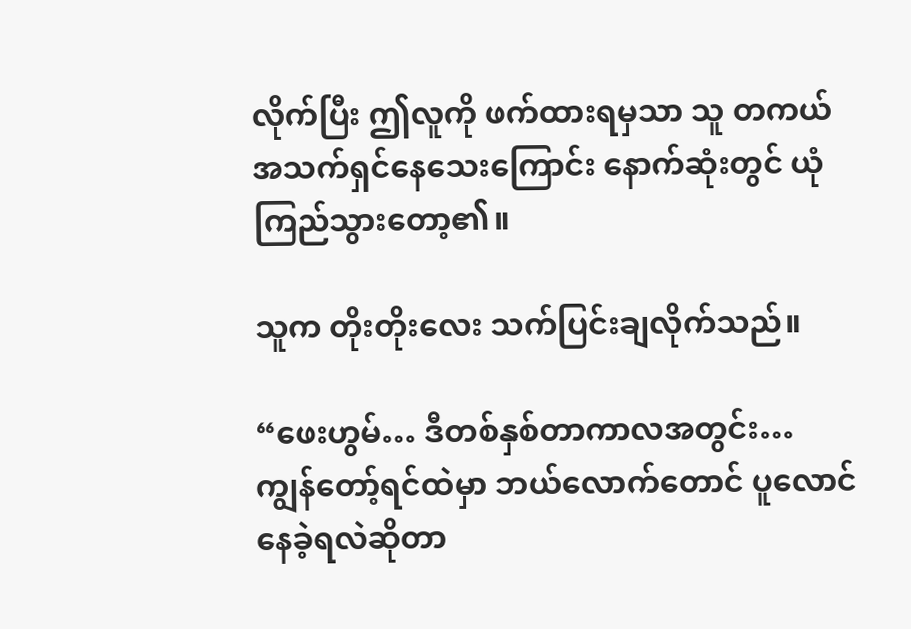လိုက်ပြီး ဤလူကို ဖက်ထားရမှသာ သူ တကယ်အသက်ရှင်နေသေးကြောင်း နောက်ဆုံးတွင် ယုံကြည်သွားတော့၏။

သူက တိုးတိုးလေး သက်ပြင်းချလိုက်သည်။

“ဖေးဟွမ်… ဒီတစ်နှစ်တာကာလအတွင်း… ကျွန်တော့်ရင်ထဲမှာ ဘယ်လောက်တောင် ပူလောင်နေခဲ့ရလဲဆိုတာ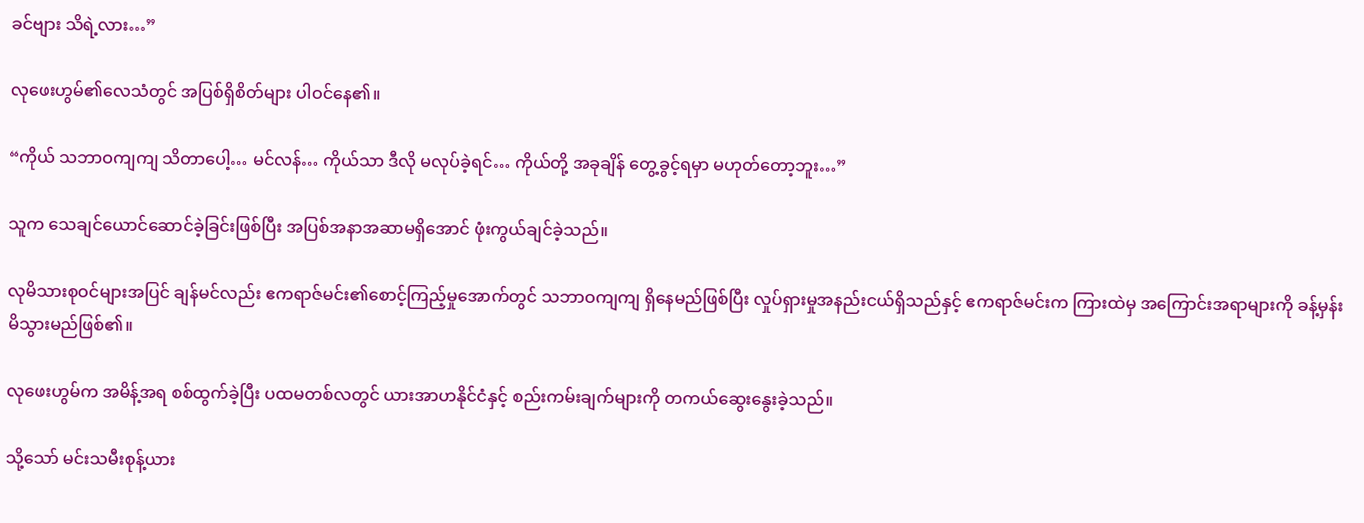ခင်ဗျား သိရဲ့လား…”

လုဖေးဟွမ်၏လေသံတွင် အပြစ်ရှိစိတ်များ ပါဝင်နေ၏။

“ကိုယ် သဘာဝကျကျ သိတာပေါ့… မင်လန်… ကိုယ်သာ ဒီလို မလုပ်ခဲ့ရင်… ကိုယ်တို့ အခုချိန် တွေ့ခွင့်ရမှာ မဟုတ်တော့ဘူး…”

သူက သေချင်ယောင်ဆောင်ခဲ့ခြင်းဖြစ်ပြီး အပြစ်အနာအဆာမရှိအောင် ဖုံးကွယ်ချင်ခဲ့သည်။

လုမိသားစုဝင်များအပြင် ချန်မင်လည်း ဧကရာဇ်မင်း၏စောင့်ကြည့်မှုအောက်တွင် သဘာဝကျကျ ရှိနေမည်ဖြစ်ပြီး လှုပ်ရှားမှုအနည်းငယ်ရှိသည်နှင့် ဧကရာဇ်မင်းက ကြားထဲမှ အကြောင်းအရာများကို ခန့်မှန်းမိသွားမည်ဖြစ်၏။

လုဖေးဟွမ်က အမိန့်အရ စစ်ထွက်ခဲ့ပြီး ပထမတစ်လတွင် ယားအာဟနိုင်ငံနှင့် စည်းကမ်းချက်များကို တကယ်ဆွေးနွေးခဲ့သည်။

သို့သော် မင်းသမီးစုန့်ယား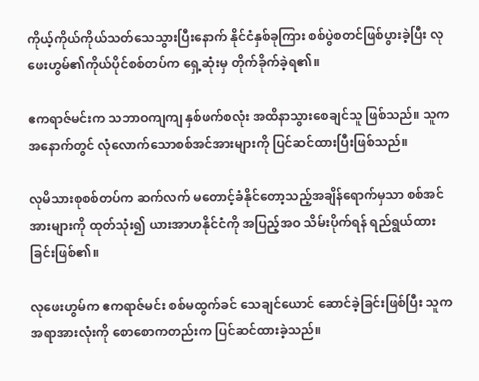ကိုယ့်ကိုယ်ကိုယ်သတ်သေသွားပြီးနောက် နိုင်ငံနှစ်ခုကြား စစ်ပွဲစတင်ဖြစ်ပွားခဲ့ပြီး လုဖေးဟွမ်၏ကိုယ်ပိုင်စစ်တပ်က ရှေ့ဆုံးမှ တိုက်ခိုက်ခဲ့ရ၏။

ဧကရာဇ်မင်းက သဘာဝကျကျ နှစ်ဖက်စလုံး အထိနာသွားစေချင်သူ ဖြစ်သည်။ သူက အနောက်တွင် လုံလောက်သောစစ်အင်အားများကို ပြင်ဆင်ထားပြီးဖြစ်သည်။

လုမိသားစုစစ်တပ်က ဆက်လက် မတောင့်ခံနိုင်တော့သည့်အချိန်ရောက်မှသာ စစ်အင်အားများကို ထုတ်သုံး၍ ယားအာဟနိုင်ငံကို အပြည့်အဝ သိမ်းပိုက်ရန် ရည်ရွယ်ထားခြင်းဖြစ်၏။

လုဖေးဟွမ်က ဧကရာဇ်မင်း စစ်မထွက်ခင် သေချင်ယောင် ဆောင်ခဲ့ခြင်းဖြစ်ပြီး သူက အရာအားလုံးကို စောစောကတည်းက ပြင်ဆင်ထားခဲ့သည်။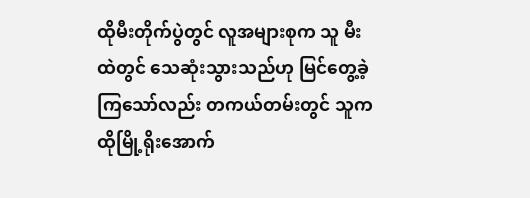ထိုမီးတိုက်ပွဲတွင် လူအများစုက သူ မီးထဲတွင် သေဆုံးသွားသည်ဟု မြင်တွေ့ခဲ့ကြသော်လည်း တကယ်တမ်းတွင် သူက ထိုမြို့ရိုးအောက်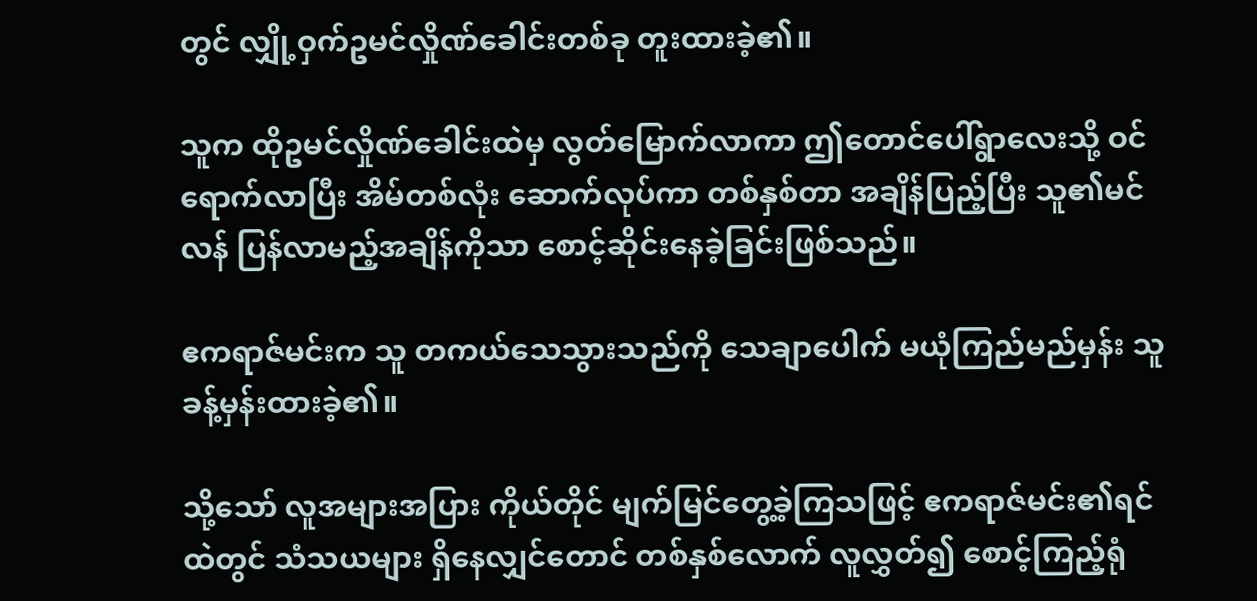တွင် လျှို့ဝှက်ဥမင်လှိုဏ်ခေါင်းတစ်ခု တူးထားခဲ့၏။

သူက ထိုဥမင်လှိုဏ်ခေါင်းထဲမှ လွတ်မြောက်လာကာ ဤတောင်ပေါ်ရွာလေးသို့ ဝင်ရောက်လာပြီး အိမ်တစ်လုံး ဆောက်လုပ်ကာ တစ်နှစ်တာ အချိန်ပြည့်ပြီး သူ၏မင်လန် ပြန်လာမည့်အချိန်ကိုသာ စောင့်ဆိုင်းနေခဲ့ခြင်းဖြစ်သည်။

ဧကရာဇ်မင်းက သူ တကယ်သေသွားသည်ကို သေချာပေါက် မယုံကြည်မည်မှန်း သူ ခန့်မှန်းထားခဲ့၏။

သို့သော် လူအများအပြား ကိုယ်တိုင် မျက်မြင်တွေ့ခဲ့ကြသဖြင့် ဧကရာဇ်မင်း၏ရင်ထဲတွင် သံသယများ ရှိနေလျှင်တောင် တစ်နှစ်လောက် လူလွှတ်၍ စောင့်ကြည့်ရုံ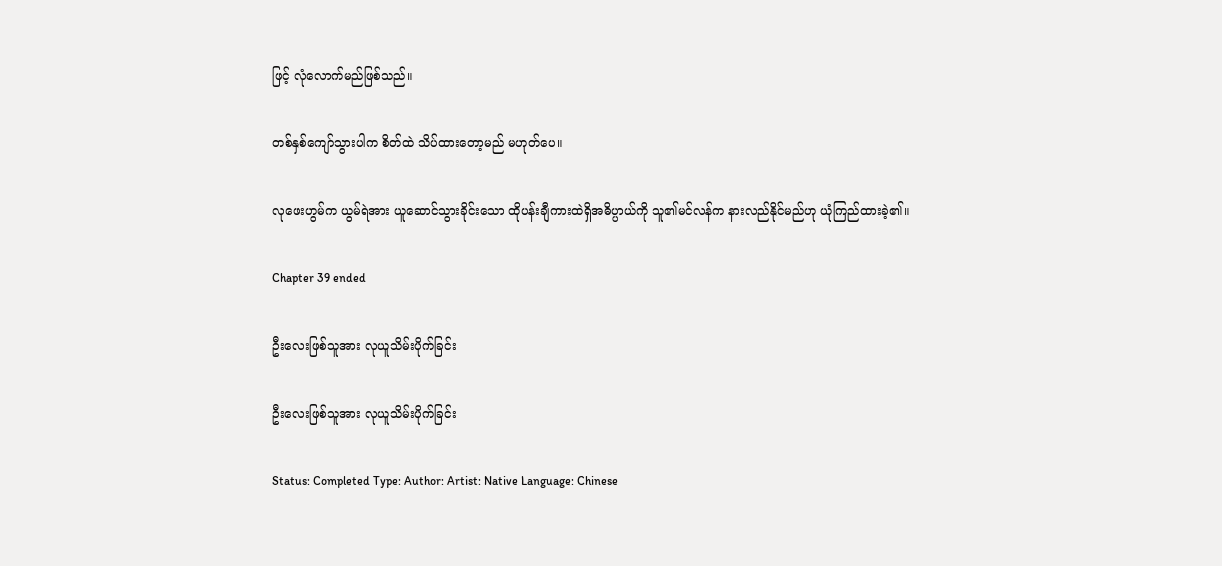ဖြင့် လုံလောက်မည်ဖြစ်သည်။

တစ်နှစ်ကျော်သွားပါက စိတ်ထဲ သိပ်ထားတော့မည် မဟုတ်ပေ။

လုဖေးဟွမ်က ယွမ်ရဲအား ယူဆောင်သွားခိုင်းသော ထိုပန်းချီကားထဲရှိအဓိပ္ပာယ်ကို သူ၏မင်လန်က နားလည်နိုင်မည်ဟု ယုံကြည်ထားခဲ့၏။

Chapter 39 ended

ဦးလေးဖြစ်သူအား လုယူသိမ်းပိုက်ခြင်း

ဦးလေးဖြစ်သူအား လုယူသိမ်းပိုက်ခြင်း

Status: Completed Type: Author: Artist: Native Language: Chinese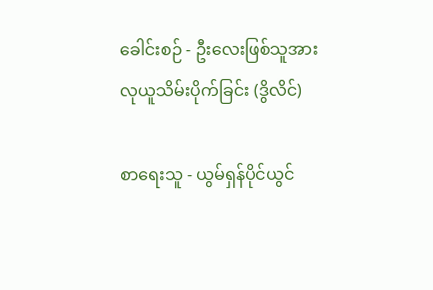ခေါင်းစဉ် - ဦးလေးဖြစ်သူအား လုယူသိမ်းပိုက်ခြင်း (ဒွိလိင်)

စာရေးသူ - ယွမ်ရှန်ပိုင်ယွင်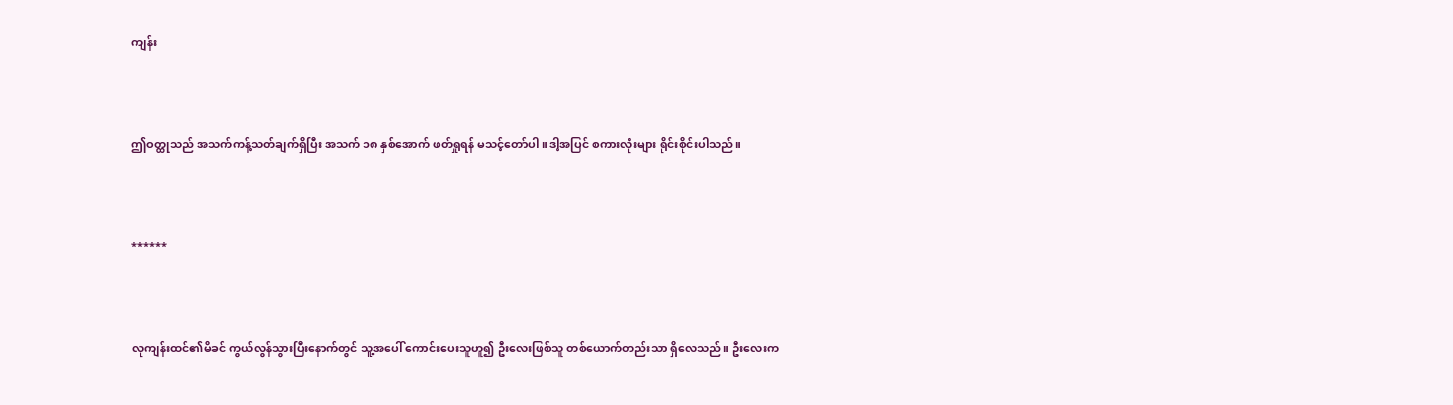ကျန်း



ဤဝတ္ထုသည် အသက်ကန့်သတ်ချက်ရှိပြီး အသက် ၁၈ နှစ်အောက် ဖတ်ရှုရန် မသင့်တော်ပါ။ဒါ့အပြင် စကားလုံးများ ရိုင်းစိုင်းပါသည်။



******



လုကျန်းထင်၏မိခင် ကွယ်လွန်သွားပြီးနောက်တွင် သူ့အပေါ် ကောင်းပေးသူဟူ၍ ဦးလေးဖြစ်သူ တစ်ယောက်တည်းသာ ရှိလေသည်။ ဦးလေးက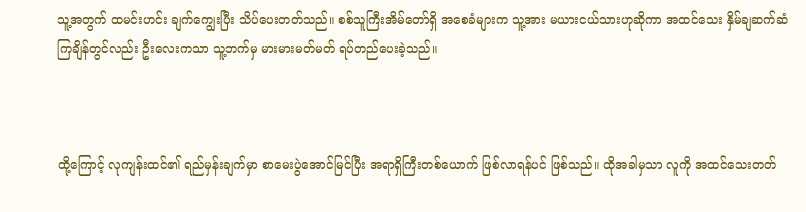သူ့အတွက် ထမင်းဟင်း ချက်ကျွေးပြီး သိပ်ပေးတတ်သည်။ စစ်သူကြီးအိမ်တော်ရှိ အစေခံများက သူ့အား မယားငယ်သားဟုဆိုကာ အထင်သေး နှိမ်ချဆက်ဆံကြချိန်တွင်လည်း ဦးလေးကသာ သူ့ဘက်မှ မားမားမတ်မတ် ရပ်တည်ပေးခဲ့သည်။



ထို့ကြောင့် လုကျန်းထင်၏ ရည်မှန်းချက်မှာ စာမေးပွဲအောင်မြင်ပြီး အရာရှိကြီးတစ်ယောက် ဖြစ်လာရန်ပင် ဖြစ်သည်။ ထိုအခါမှသာ လူကို အထင်သေးတတ်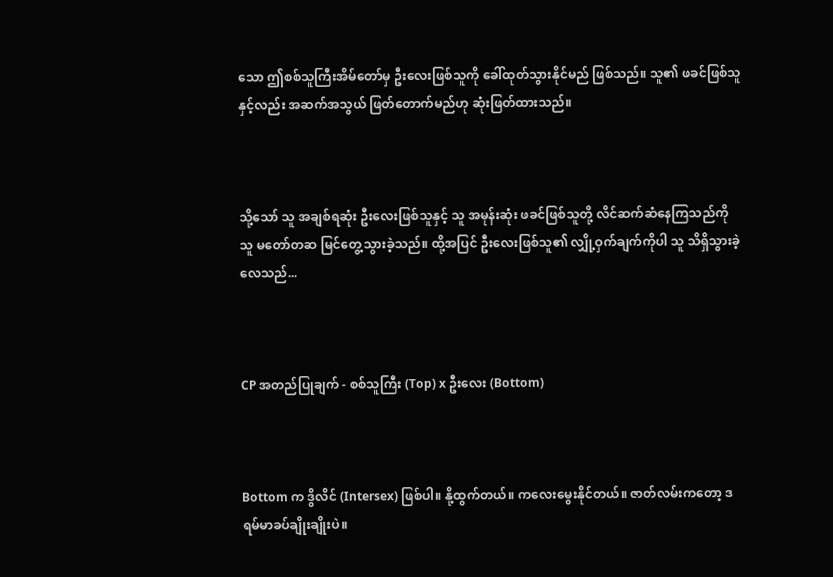သော ဤစစ်သူကြီးအိမ်တော်မှ ဦးလေးဖြစ်သူကို ခေါ်ထုတ်သွားနိုင်မည် ဖြစ်သည်။ သူ၏ ဖခင်ဖြစ်သူနှင့်လည်း အဆက်အသွယ် ဖြတ်တောက်မည်ဟု ဆုံးဖြတ်ထားသည်။



သို့သော် သူ အချစ်ရဆုံး ဦးလေးဖြစ်သူနှင့် သူ အမုန်းဆုံး ဖခင်ဖြစ်သူတို့ လိင်ဆက်ဆံနေကြသည်ကို သူ မတော်တဆ မြင်တွေ့သွားခဲ့သည်။ ထို့အပြင် ဦးလေးဖြစ်သူ၏ လျှို့ဝှက်ချက်ကိုပါ သူ သိရှိသွားခဲ့လေသည်...



CP အတည်ပြုချက် - စစ်သူကြီး (Top) x ဦးလေး (Bottom)



Bottom က ဒွိလိင် (Intersex) ဖြစ်ပါ။ နို့ထွက်တယ်။ ကလေးမွေးနိုင်တယ်။ ဇာတ်လမ်းကတော့ ဒရမ်မာခပ်ချိုးချိုးပဲ။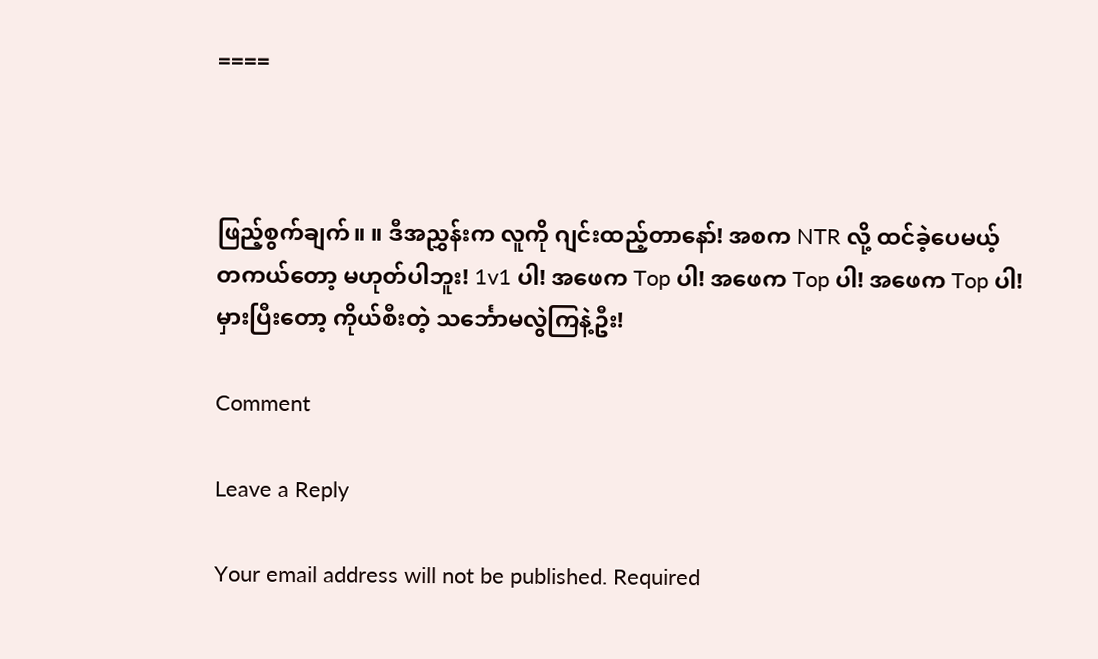====



ဖြည့်စွက်ချက်။ ။ ဒီအညွှန်းက လူကို ဂျင်းထည့်တာနော်! အစက NTR လို့ ထင်ခဲ့ပေမယ့် တကယ်တော့ မဟုတ်ပါဘူး! 1v1 ပါ! အဖေက Top ပါ! အဖေက Top ပါ! အဖေက Top ပါ! မှားပြီးတော့ ကိုယ်စီးတဲ့ သင်္ဘောမလွဲကြနဲ့ဦး!

Comment

Leave a Reply

Your email address will not be published. Required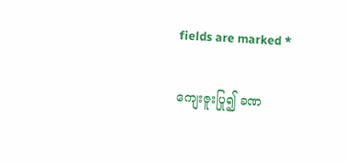fields are marked *

ကျေးဇူးပြု၍ ခဏ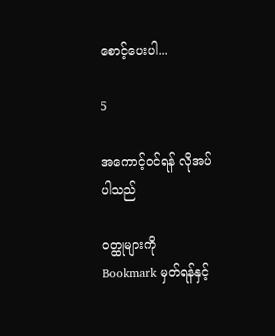စောင့်ပေးပါ...

5

အကောင့်ဝင်ရန် လိုအပ်ပါသည်

ဝတ္ထုများကို Bookmark မှတ်ရန်နှင့်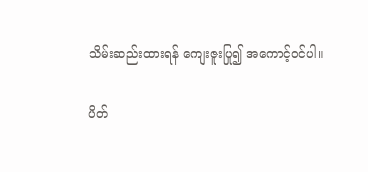သိမ်းဆည်းထားရန် ကျေးဇူးပြု၍ အကောင့်ဝင်ပါ။

ပိတ်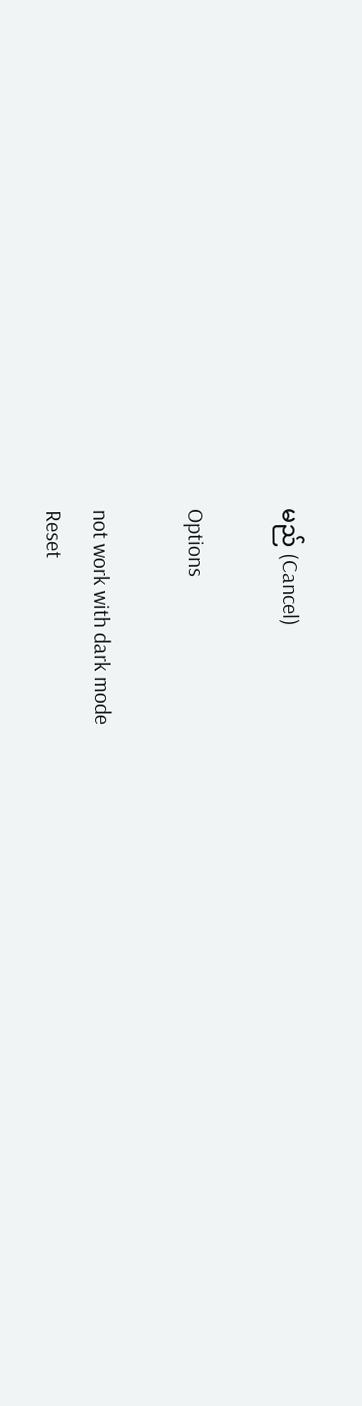မည် (Cancel)

Options

not work with dark mode
Reset